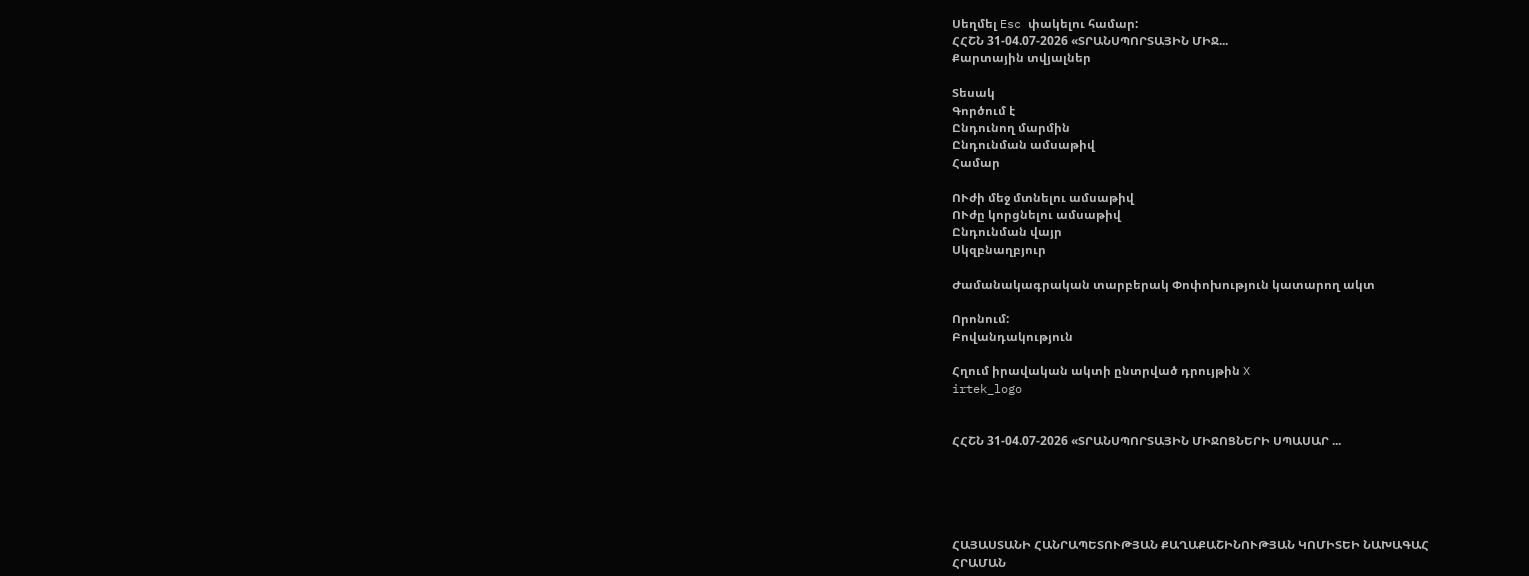Սեղմել Esc փակելու համար:
ՀՀՇՆ 31-04.07-2026 «ՏՐԱՆՍՊՈՐՏԱՅԻՆ ՄԻՋ...
Քարտային տվյալներ

Տեսակ
Գործում է
Ընդունող մարմին
Ընդունման ամսաթիվ
Համար

ՈՒժի մեջ մտնելու ամսաթիվ
ՈՒժը կորցնելու ամսաթիվ
Ընդունման վայր
Սկզբնաղբյուր

Ժամանակագրական տարբերակ Փոփոխություն կատարող ակտ

Որոնում:
Բովանդակություն

Հղում իրավական ակտի ընտրված դրույթին X
irtek_logo


ՀՀՇՆ 31-04.07-2026 «ՏՐԱՆՍՊՈՐՏԱՅԻՆ ՄԻՋՈՑՆԵՐԻ ՍՊԱՍԱՐ ...





ՀԱՅԱՍՏԱՆԻ ՀԱՆՐԱՊԵՏՈՒԹՅԱՆ ՔԱՂԱՔԱՇԻՆՈՒԹՅԱՆ ԿՈՄԻՏԵԻ ՆԱԽԱԳԱՀ
ՀՐԱՄԱՆ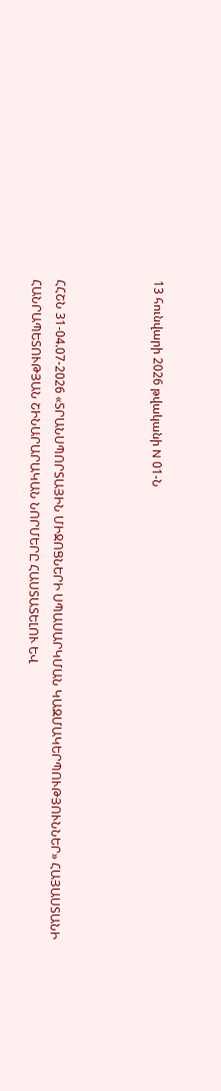13 հունվարի 2026 թվականի N 01-Ն



ՀՀՇՆ 31-04.07-2026 «ՏՐԱՆՍՊՈՐՏԱՅԻՆ ՄԻՋՈՑՆԵՐԻ ՍՊԱՍԱՐԿՄԱՆ ԿԱԶՄԱԿԵՐՊՈՒԹՅՈՒՆՆԵՐ» ՀԱՅԱՍՏԱՆԻ ՀԱՆՐԱՊԵՏՈՒԹՅԱՆ ՇԻՆԱՐԱՐԱԿԱՆ ՆՈՐՄԵՐԸ ՀԱՍՏԱՏԵԼՈՒ ԵՎ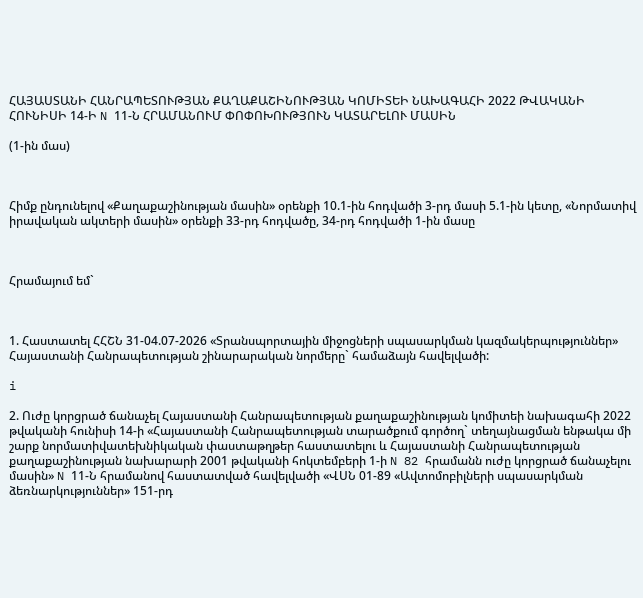ՀԱՅԱՍՏԱՆԻ ՀԱՆՐԱՊԵՏՈՒԹՅԱՆ ՔԱՂԱՔԱՇԻՆՈՒԹՅԱՆ ԿՈՄԻՏԵԻ ՆԱԽԱԳԱՀԻ 2022 ԹՎԱԿԱՆԻ ՀՈՒՆԻՍԻ 14-Ի N 11-Ն ՀՐԱՄԱՆՈՒՄ ՓՈՓՈԽՈՒԹՅՈՒՆ ԿԱՏԱՐԵԼՈՒ ՄԱՍԻՆ

(1-ին մաս)



Հիմք ընդունելով «Քաղաքաշինության մասին» օրենքի 10.1-ին հոդվածի 3-րդ մասի 5.1-ին կետը, «Նորմատիվ իրավական ակտերի մասին» օրենքի 33-րդ հոդվածը, 34-րդ հոդվածի 1-ին մասը



Հրամայում եմ`



1. Հաստատել ՀՀՇՆ 31-04.07-2026 «Տրանսպորտային միջոցների սպասարկման կազմակերպություններ» Հայաստանի Հանրապետության շինարարական նորմերը` համաձայն հավելվածի:

i

2. Ուժը կորցրած ճանաչել Հայաստանի Հանրապետության քաղաքաշինության կոմիտեի նախագահի 2022 թվականի հունիսի 14-ի «Հայաստանի Հանրապետության տարածքում գործող` տեղայնացման ենթակա մի շարք նորմատիվատեխնիկական փաստաթղթեր հաստատելու և Հայաստանի Հանրապետության քաղաքաշինության նախարարի 2001 թվականի հոկտեմբերի 1-ի N 82 հրամանն ուժը կորցրած ճանաչելու մասին» N 11-Ն հրամանով հաստատված հավելվածի «ՎՍՆ 01-89 «Ավտոմոբիլների սպասարկման ձեռնարկություններ» 151-րդ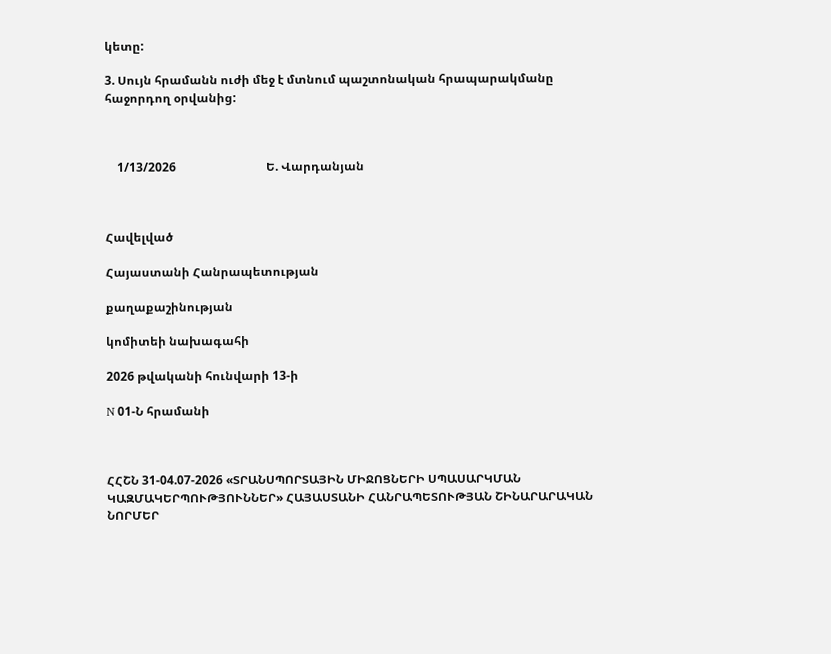կետը:

3. Սույն հրամանն ուժի մեջ է մտնում պաշտոնական հրապարակմանը հաջորդող օրվանից:



    1/13/2026                              Ե. Վարդանյան



Հավելված

Հայաստանի Հանրապետության

քաղաքաշինության

կոմիտեի նախագահի

2026 թվականի հունվարի 13-ի

N 01-Ն հրամանի



ՀՀՇՆ 31-04.07-2026 «ՏՐԱՆՍՊՈՐՏԱՅԻՆ ՄԻՋՈՑՆԵՐԻ ՍՊԱՍԱՐԿՄԱՆ ԿԱԶՄԱԿԵՐՊՈՒԹՅՈՒՆՆԵՐ» ՀԱՅԱՍՏԱՆԻ ՀԱՆՐԱՊԵՏՈՒԹՅԱՆ ՇԻՆԱՐԱՐԱԿԱՆ ՆՈՐՄԵՐ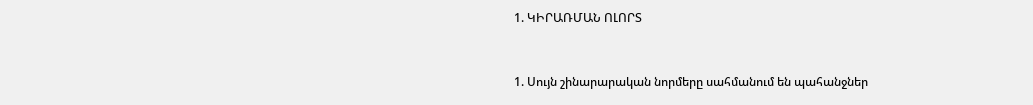1. ԿԻՐԱՌՄԱՆ ՈԼՈՐՏ



1. Սույն շինարարական նորմերը սահմանում են պահանջներ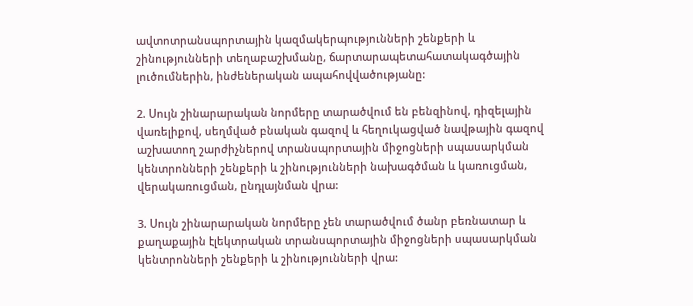ավտոտրանսպորտային կազմակերպությունների շենքերի և շինությունների տեղաբաշխմանը, ճարտարապետահատակագծային լուծումներին, ինժեներական ապահովվածությանը:

2. Սույն շինարարական նորմերը տարածվում են բենզինով, դիզելային վառելիքով, սեղմված բնական գազով և հեղուկացված նավթային գազով աշխատող շարժիչներով տրանսպորտային միջոցների սպասարկման կենտրոնների շենքերի և շինությունների նախագծման և կառուցման, վերակառուցման, ընդլայնման վրա:

3. Սույն շինարարական նորմերը չեն տարածվում ծանր բեռնատար և քաղաքային էլեկտրական տրանսպորտային միջոցների սպասարկման կենտրոնների շենքերի և շինությունների վրա: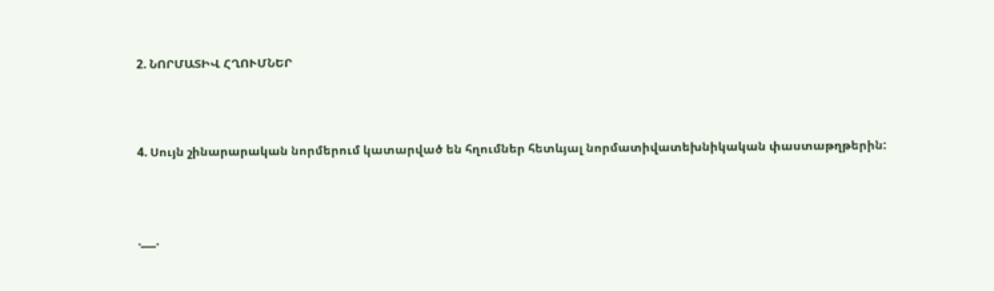2. ՆՈՐՄԱՏԻՎ ՀՂՈՒՄՆԵՐ



4. Սույն շինարարական նորմերում կատարված են հղումներ հետևյալ նորմատիվատեխնիկական փաստաթղթերին:



.___.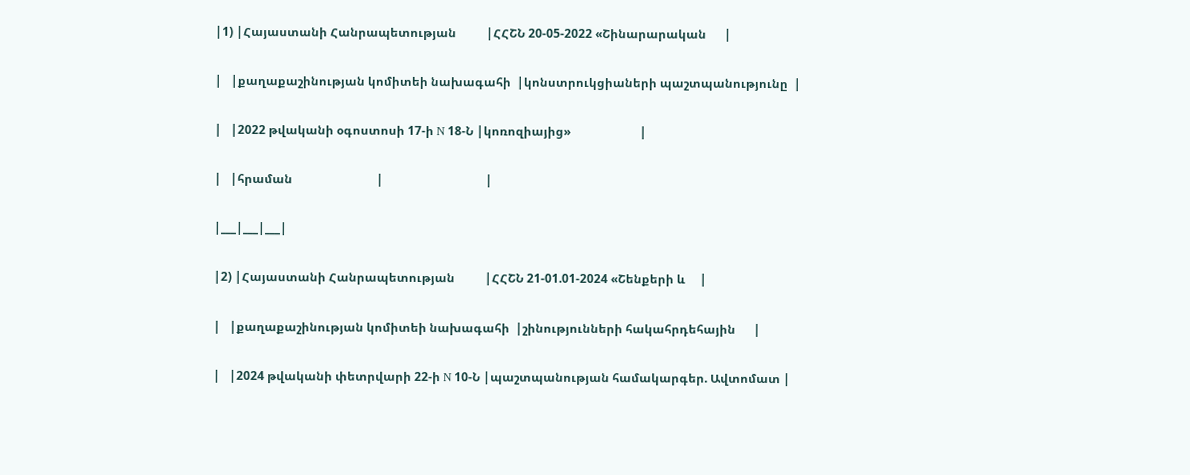|1) |Հայաստանի Հանրապետության          |ՀՀՇՆ 20-05-2022 «Շինարարական      |

|   |քաղաքաշինության կոմիտեի նախագահի  |կոնստրուկցիաների պաշտպանությունը  |

|   |2022 թվականի օգոստոսի 17-ի N 18-Ն |կոռոզիայից»                       |

|   |հրաման                            |                                  |

|___|___|___|

|2) |Հայաստանի Հանրապետության          |ՀՀՇՆ 21-01.01-2024 «Շենքերի և     |

|   |քաղաքաշինության կոմիտեի նախագահի  |շինությունների հակահրդեհային      |

|   |2024 թվականի փետրվարի 22-ի N 10-Ն |պաշտպանության համակարգեր. Ավտոմատ |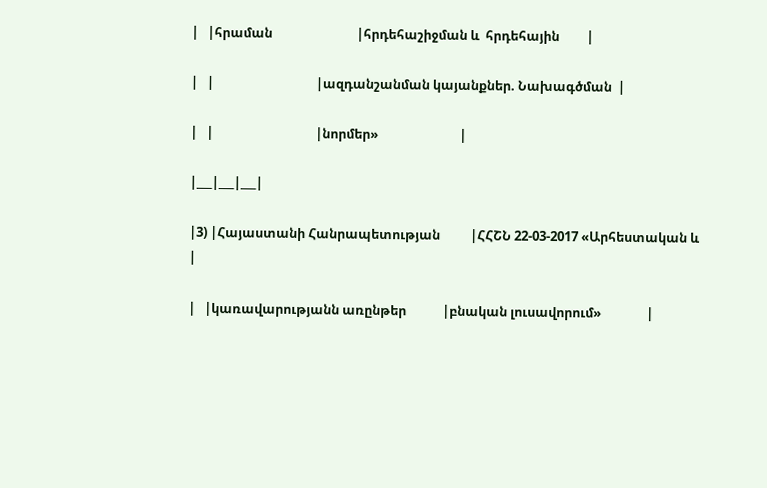|   |հրաման                            |հրդեհաշիջման և  հրդեհային         |

|   |                                  |ազդանշանման կայանքներ. Նախագծման  |

|   |                                  |նորմեր»                           |

|___|___|___|

|3) |Հայաստանի Հանրապետության          |ՀՀՇՆ 22-03-2017 «Արհեստական և     |

|   |կառավարությանն առընթեր            |բնական լուսավորում»               |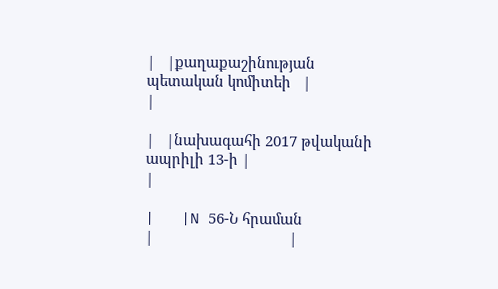|   |քաղաքաշինության պետական կոմիտեի   |                                  |

|   |նախագահի 2017 թվականի ապրիլի 13-ի |                                  |

|   |N 56-Ն հրաման                     |                                  |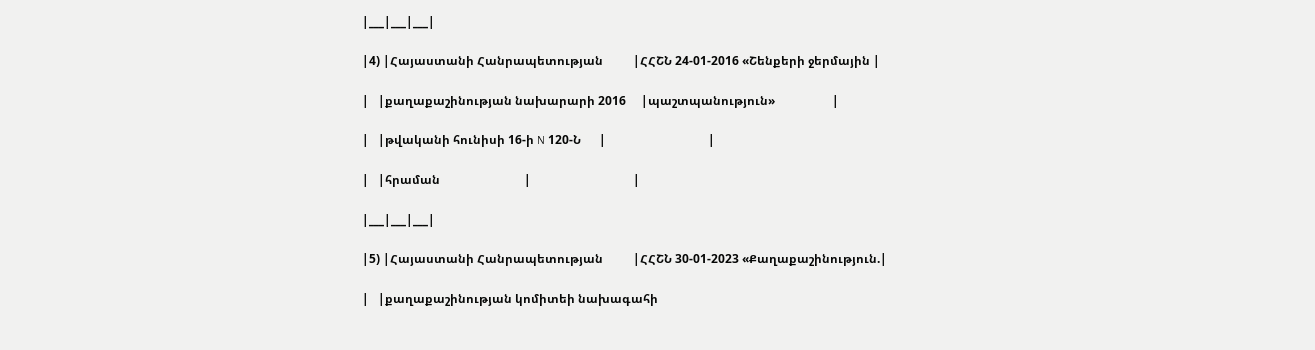|___|___|___|

|4) |Հայաստանի Հանրապետության          |ՀՀՇՆ 24-01-2016 «Շենքերի ջերմային |

|   |քաղաքաշինության նախարարի 2016     |պաշտպանություն»                   |

|   |թվականի հունիսի 16-ի N 120-Ն      |                                  |

|   |հրաման                            |                                  |

|___|___|___|

|5) |Հայաստանի Հանրապետության          |ՀՀՇՆ 30-01-2023 «Քաղաքաշինություն.|

|   |քաղաքաշինության կոմիտեի նախագահի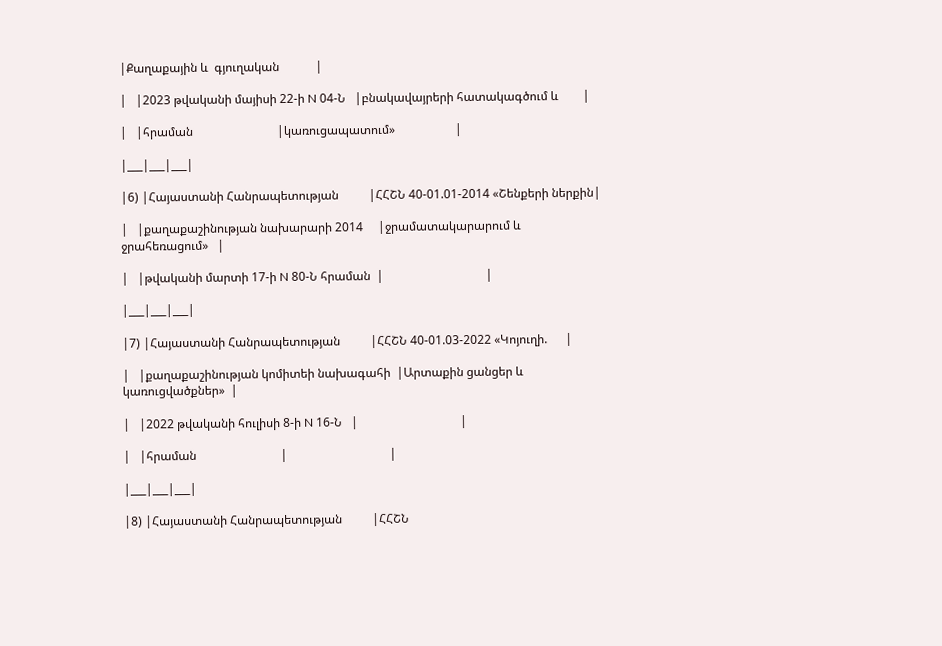|Քաղաքային և  գյուղական            |

|   |2023 թվականի մայիսի 22-ի N 04-Ն   |բնակավայրերի հատակագծում և        |

|   |հրաման                            |կառուցապատում»                    |

|___|___|___|

|6) |Հայաստանի Հանրապետության          |ՀՀՇՆ 40-01.01-2014 «Շենքերի ներքին|

|   |քաղաքաշինության նախարարի 2014     |ջրամատակարարում և  ջրահեռացում»   |

|   |թվականի մարտի 17-ի N 80-Ն հրաման  |                                  |

|___|___|___|

|7) |Հայաստանի Հանրապետության          |ՀՀՇՆ 40-01.03-2022 «Կոյուղի.      |

|   |քաղաքաշինության կոմիտեի նախագահի  |Արտաքին ցանցեր և  կառուցվածքներ»  |

|   |2022 թվականի հուլիսի 8-ի N 16-Ն   |                                  |

|   |հրաման                            |                                  |

|___|___|___|

|8) |Հայաստանի Հանրապետության          |ՀՀՇՆ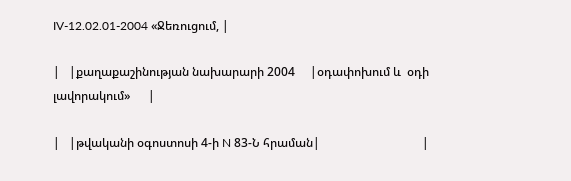IV-12.02.01-2004 «Ջեռուցում, |

|   |քաղաքաշինության նախարարի 2004     |օդափոխում և  օդի լավորակում»      |

|   |թվականի օգոստոսի 4-ի N 83-Ն հրաման|                                  |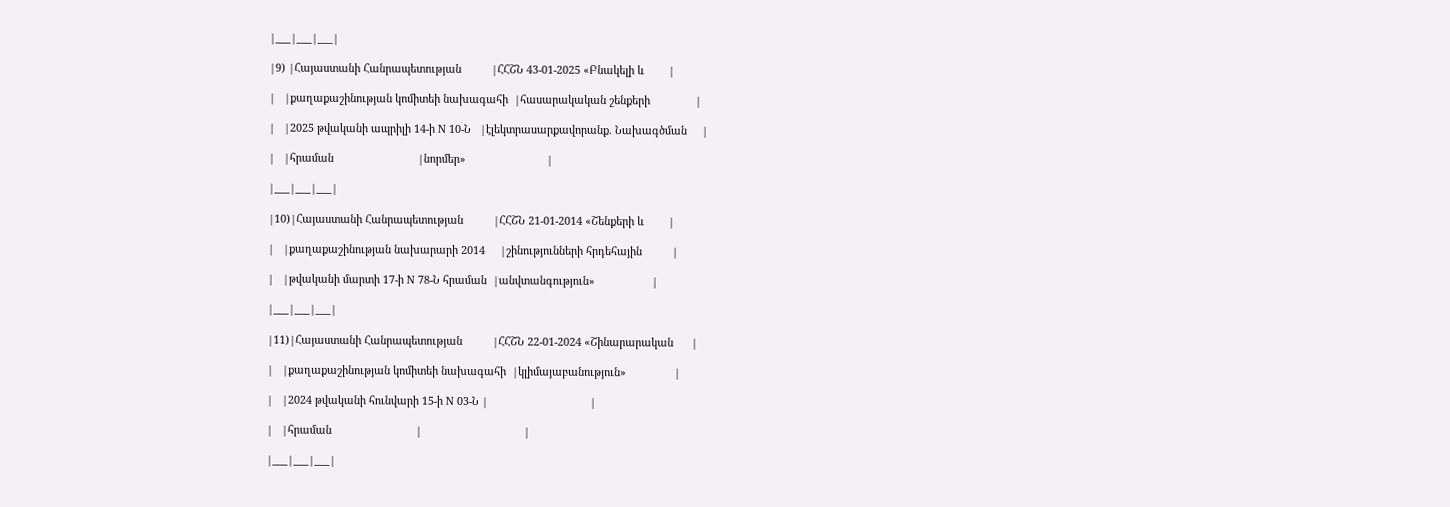|___|___|___|

|9) |Հայաստանի Հանրապետության          |ՀՀՇՆ 43-01-2025 «Բնակելի և        |

|   |քաղաքաշինության կոմիտեի նախագահի  |հասարակական շենքերի               |

|   |2025 թվականի ապրիլի 14-ի N 10-Ն   |էլեկտրասարքավորանք. Նախագծման     |

|   |հրաման                            |նորմեր»                           |

|___|___|___|

|10)|Հայաստանի Հանրապետության          |ՀՀՇՆ 21-01-2014 «Շենքերի և        |

|   |քաղաքաշինության նախարարի 2014     |շինությունների հրդեհային          |

|   |թվականի մարտի 17-ի N 78-Ն հրաման  |անվտանգություն»                   |

|___|___|___|

|11)|Հայաստանի Հանրապետության          |ՀՀՇՆ 22-01-2024 «Շինարարական      |

|   |քաղաքաշինության կոմիտեի նախագահի  |կլիմայաբանություն»                |

|   |2024 թվականի հունվարի 15-ի N 03-Ն |                                  |

|   |հրաման                            |                                  |

|___|___|___|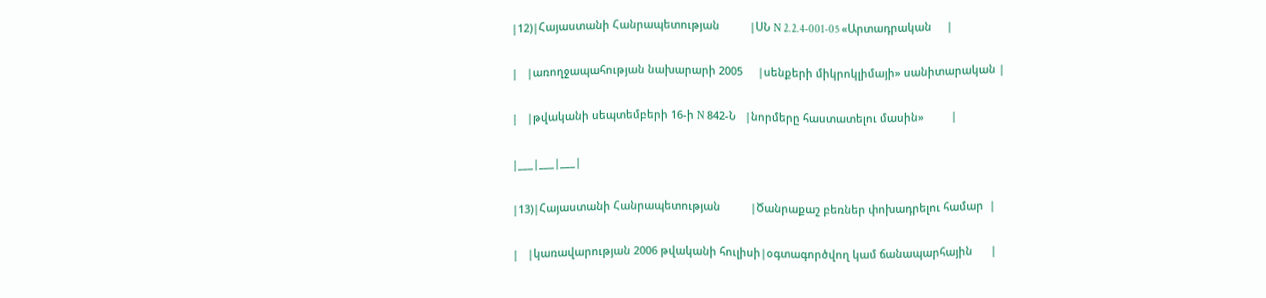|12)|Հայաստանի Հանրապետության          |ՍՆ N 2.2.4-001-05 «Արտադրական     |

|   |առողջապահության նախարարի 2005     |սենքերի միկրոկլիմայի» սանիտարական |

|   |թվականի սեպտեմբերի 16-ի N 842-Ն   |նորմերը հաստատելու մասին»         |

|___|___|___|

|13)|Հայաստանի Հանրապետության          |Ծանրաքաշ բեռներ փոխադրելու համար  |

|   |կառավարության 2006 թվականի հուլիսի|օգտագործվող կամ ճանապարհային      |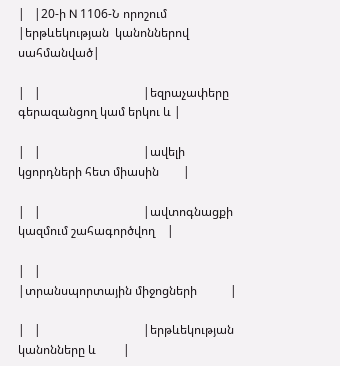|   |20-ի N 1106-Ն որոշում             |երթևեկության  կանոններով սահմանված|

|   |                                  |եզրաչափերը գերազանցող կամ երկու և |

|   |                                  |ավելի կցորդների հետ միասին        |

|   |                                  |ավտոգնացքի կազմում շահագործվող    |

|   |                                  |տրանսպորտային միջոցների           |

|   |                                  |երթևեկության  կանոնները և         |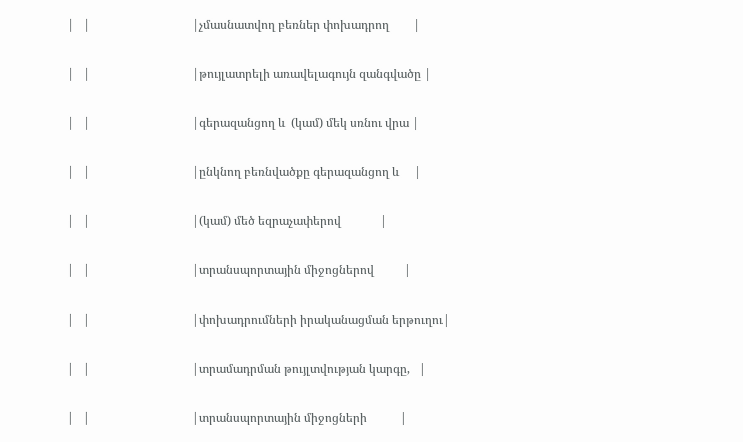|   |                                  |չմասնատվող բեռներ փոխադրող        |

|   |                                  |թույլատրելի առավելագույն զանգվածը |

|   |                                  |գերազանցող և  (կամ) մեկ սռնու վրա |

|   |                                  |ընկնող բեռնվածքը գերազանցող և     |

|   |                                  |(կամ) մեծ եզրաչափերով             |

|   |                                  |տրանսպորտային միջոցներով          |

|   |                                  |փոխադրումների իրականացման երթուղու|

|   |                                  |տրամադրման թույլտվության կարգը,   |

|   |                                  |տրանսպորտային միջոցների           |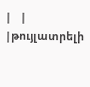|   |                                  |թույլատրելի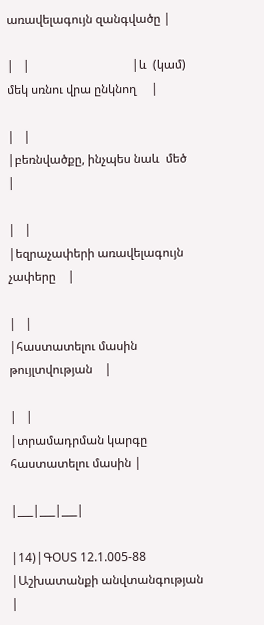առավելագույն զանգվածը |

|   |                                  |և  (կամ) մեկ սռնու վրա ընկնող     |

|   |                                  |բեռնվածքը, ինչպես նաև  մեծ        |

|   |                                  |եզրաչափերի առավելագույն չափերը    |

|   |                                  |հաստատելու մասին թույլտվության    |

|   |                                  |տրամադրման կարգը հաստատելու մասին |

|___|___|___|

|14)|ԳՕՍՏ 12.1.005-88                  |Աշխատանքի անվտանգության           |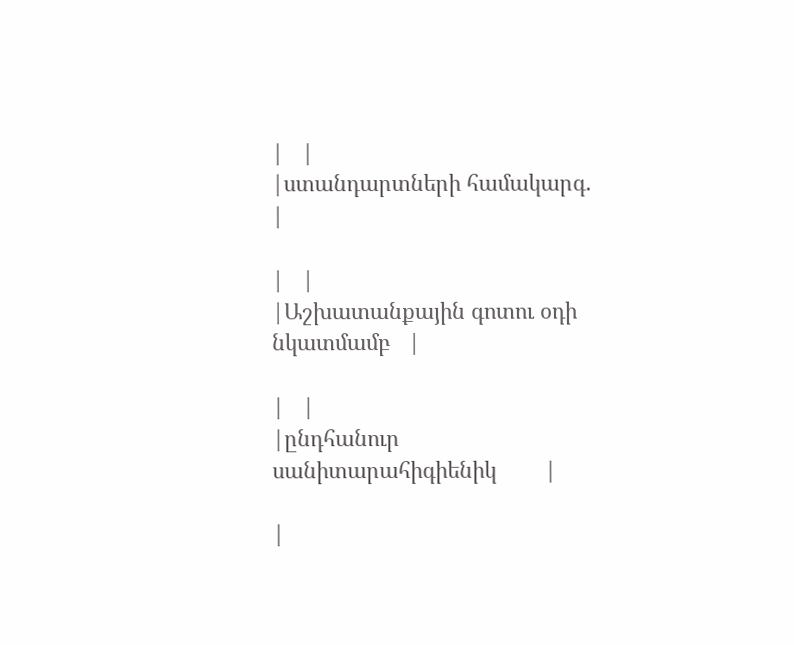|   |                                  |ստանդարտների համակարգ.            |

|   |                                  |Աշխատանքային գոտու օդի նկատմամբ   |

|   |                                  |ընդհանուր սանիտարահիգիենիկ        |

|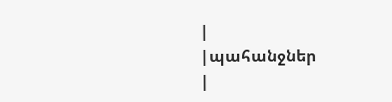|                                  |պահանջներ                         |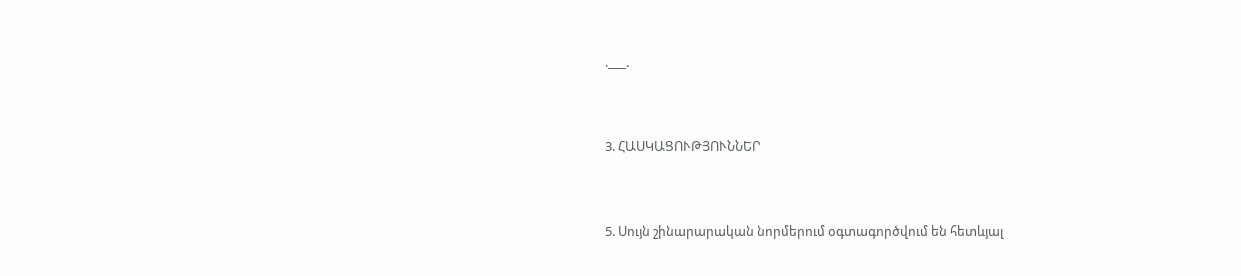.___.



3. ՀԱՍԿԱՑՈՒԹՅՈՒՆՆԵՐ



5. Սույն շինարարական նորմերում օգտագործվում են հետևյալ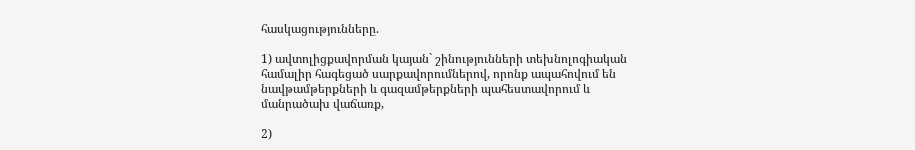հասկացությունները.

1) ավտոլիցքավորման կայան` շինությունների տեխնոլոգիական համալիր հագեցած սարքավորումներով, որոնք ապահովում են նավթամթերքների և գազամթերքների պահեստավորում և մանրածախ վաճառք,

2)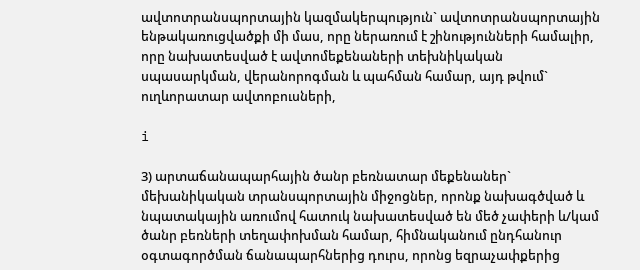ավտոտրանսպորտային կազմակերպություն` ավտոտրանսպորտային ենթակառուցվածքի մի մաս, որը ներառում է շինությունների համալիր, որը նախատեսված է ավտոմեքենաների տեխնիկական սպասարկման, վերանորոգման և պահման համար, այդ թվում` ուղևորատար ավտոբուսների,

i

3) արտաճանապարհային ծանր բեռնատար մեքենաներ` մեխանիկական տրանսպորտային միջոցներ, որոնք նախագծված և նպատակային առումով հատուկ նախատեսված են մեծ չափերի և/կամ ծանր բեռների տեղափոխման համար, հիմնականում ընդհանուր օգտագործման ճանապարհներից դուրս, որոնց եզրաչափքերից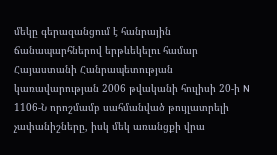մեկը գերազանցում է հանրային ճանապարհներով երթևեկելու համար Հայաստանի Հանրապետության կառավարության 2006 թվականի հուլիսի 20-ի N 1106-Ն որոշմամբ սահմանված թույլատրելի չափանիշները, իսկ մեկ առանցքի վրա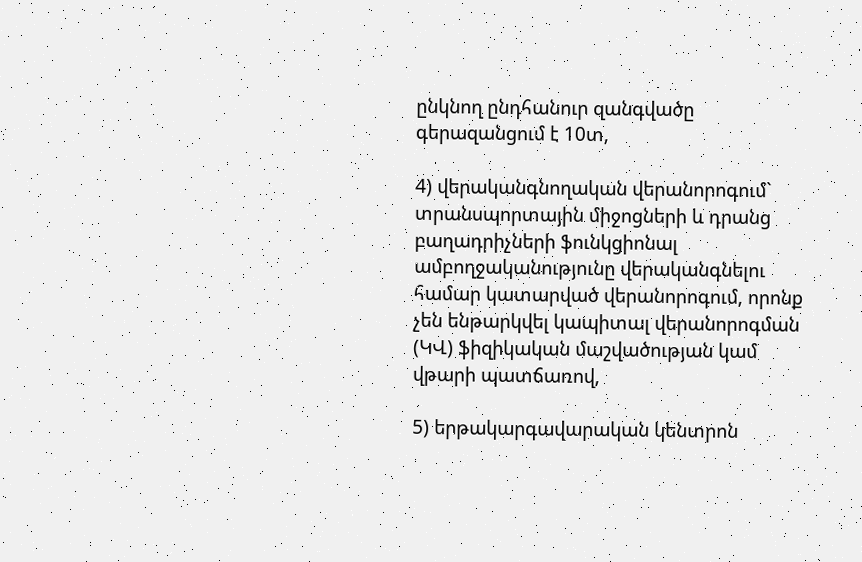ընկնող ընդհանուր զանգվածը գերազանցում է 10տ,

4) վերականգնողական վերանորոգում` տրանսպորտային միջոցների և դրանց բաղադրիչների ֆունկցիոնալ ամբողջականությունը վերականգնելու համար կատարված վերանորոգում, որոնք չեն ենթարկվել կապիտալ վերանորոգման (ԿՎ) ֆիզիկական մաշվածության կամ վթարի պատճառով,

5) երթակարգավարական կենտրոն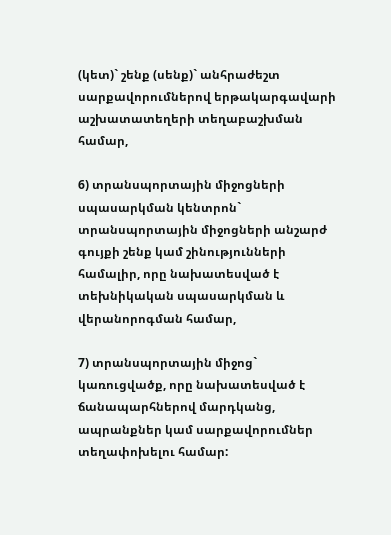(կետ)` շենք (սենք)` անհրաժեշտ սարքավորումներով երթակարգավարի աշխատատեղերի տեղաբաշխման համար,

6) տրանսպորտային միջոցների սպասարկման կենտրոն` տրանսպորտային միջոցների անշարժ գույքի շենք կամ շինությունների համալիր, որը նախատեսված է տեխնիկական սպասարկման և վերանորոգման համար,

7) տրանսպորտային միջոց` կառուցվածք, որը նախատեսված է ճանապարհներով մարդկանց, ապրանքներ կամ սարքավորումներ տեղափոխելու համար: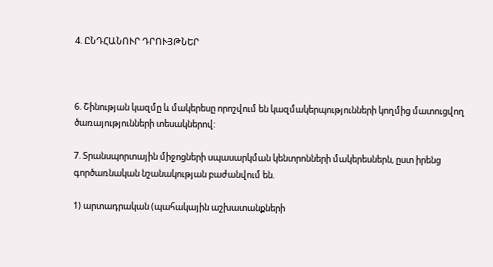4. ԸՆԴՀԱՆՈՒՐ ԴՐՈՒՅԹՆԵՐ



6. Շինության կազմը և մակերեսը որոշվում են կազմակերպությունների կողմից մատուցվող ծառայությունների տեսակներով:

7. Տրանսպորտային միջոցների սպասարկման կենտրոնների մակերեսներն, ըստ իրենց գործառնական նշանակության բաժանվում են.

1) արտադրական (պահակային աշխատանքների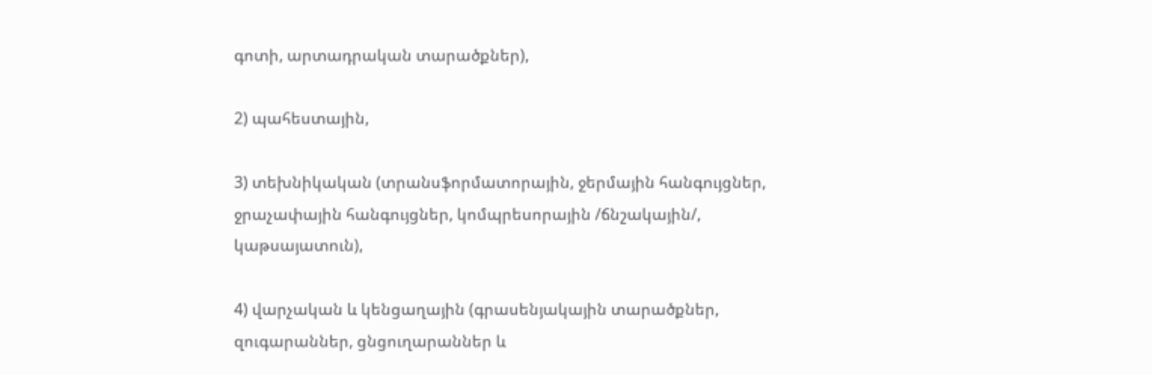գոտի, արտադրական տարածքներ),

2) պահեստային,

3) տեխնիկական (տրանսֆորմատորային, ջերմային հանգույցներ, ջրաչափային հանգույցներ, կոմպրեսորային /ճնշակային/, կաթսայատուն),

4) վարչական և կենցաղային (գրասենյակային տարածքներ, զուգարաններ, ցնցուղարաններ և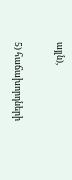այլն),

5) հաճախորդների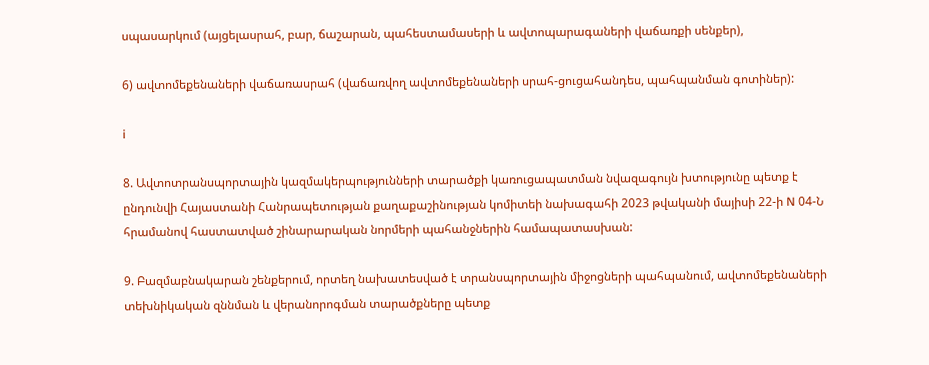սպասարկում (այցելասրահ, բար, ճաշարան, պահեստամասերի և ավտոպարագաների վաճառքի սենքեր),

6) ավտոմեքենաների վաճառասրահ (վաճառվող ավտոմեքենաների սրահ-ցուցահանդես, պահպանման գոտիներ):

i

8. Ավտոտրանսպորտային կազմակերպությունների տարածքի կառուցապատման նվազագույն խտությունը պետք է ընդունվի Հայաստանի Հանրապետության քաղաքաշինության կոմիտեի նախագահի 2023 թվականի մայիսի 22-ի N 04-Ն հրամանով հաստատված շինարարական նորմերի պահանջներին համապատասխան:

9. Բազմաբնակարան շենքերում, որտեղ նախատեսված է տրանսպորտային միջոցների պահպանում, ավտոմեքենաների տեխնիկական զննման և վերանորոգման տարածքները պետք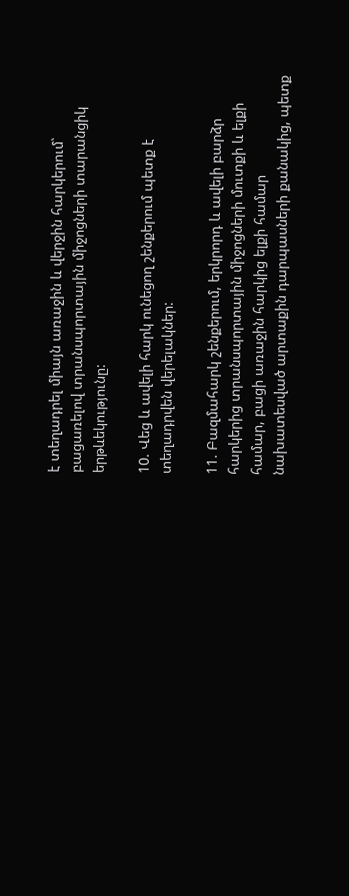է տեղադրել միայն առաջին և վերջին հարկերում` բացառելով տրանսպորտային միջոցների տարանցիկ երթևեկությունը:

10. Վեց և ավելի հարկ ունեցող շենքերում պետք է տեղադրվեն վերելակներ:

11. Բազմահարկ շենքերում, երկրորդ և ավելի բարձր հարկերից տրանսպորտային միջոցների մուտքի և ելքի համար, բացի առաջին հարկից ելքի համար նախատեսված արտաքին դարպասների քանակից, պետք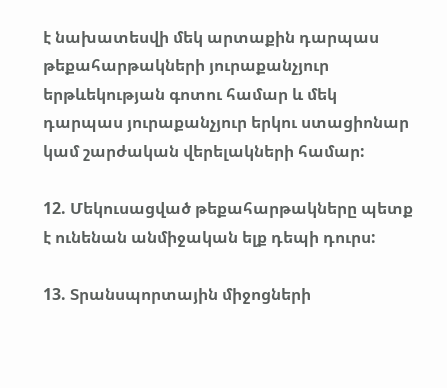է նախատեսվի մեկ արտաքին դարպաս թեքահարթակների յուրաքանչյուր երթևեկության գոտու համար և մեկ դարպաս յուրաքանչյուր երկու ստացիոնար կամ շարժական վերելակների համար:

12. Մեկուսացված թեքահարթակները պետք է ունենան անմիջական ելք դեպի դուրս:

13. Տրանսպորտային միջոցների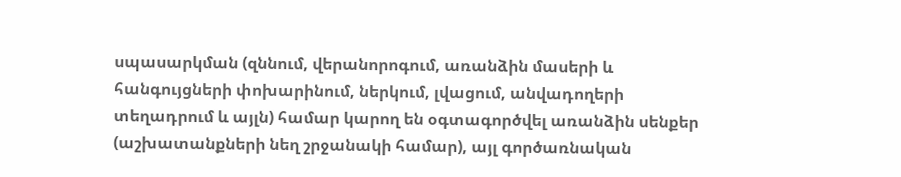սպասարկման (զննում, վերանորոգում, առանձին մասերի և հանգույցների փոխարինում, ներկում, լվացում, անվադողերի տեղադրում և այլն) համար կարող են օգտագործվել առանձին սենքեր (աշխատանքների նեղ շրջանակի համար), այլ գործառնական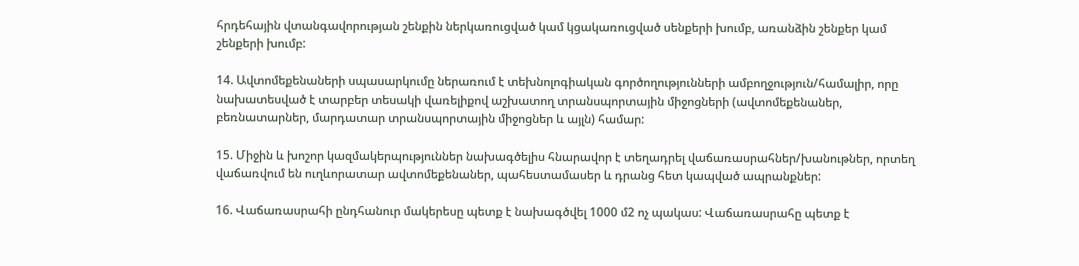հրդեհային վտանգավորության շենքին ներկառուցված կամ կցակառուցված սենքերի խումբ, առանձին շենքեր կամ շենքերի խումբ:

14. Ավտոմեքենաների սպասարկումը ներառում է տեխնոլոգիական գործողությունների ամբողջություն/համալիր, որը նախատեսված է տարբեր տեսակի վառելիքով աշխատող տրանսպորտային միջոցների (ավտոմեքենաներ, բեռնատարներ, մարդատար տրանսպորտային միջոցներ և այլն) համար:

15. Միջին և խոշոր կազմակերպություններ նախագծելիս հնարավոր է տեղադրել վաճառասրահներ/խանութներ, որտեղ վաճառվում են ուղևորատար ավտոմեքենաներ, պահեստամասեր և դրանց հետ կապված ապրանքներ:

16. Վաճառասրահի ընդհանուր մակերեսը պետք է նախագծվել 1000 մ2 ոչ պակաս: Վաճառասրահը պետք է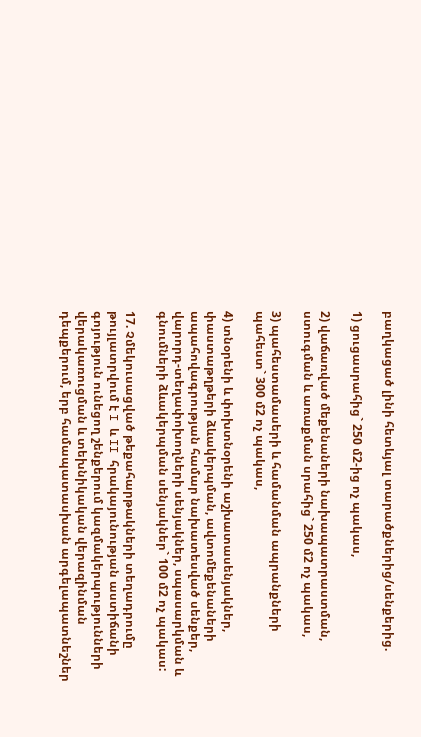բաղկացած լինի հետևյալ տարածքներից/սենքերից.

1) ցուցասրահից` 250 մ2-ից ոչ պակաս,

2) վաճառված մեքենաների նախապատրաստման, ստուգման և առաքման սրահից` 250 մ2 ոչ պակաս,

3) պահեստամասերի և համանման ապրանքների պահեստ` 300 մ2 ոչ պակաս,

4) տնօրենի և փոխտնօրենի աշխատասենյակներ, փաստաթղթերի ձևակերպման, ավտոմեքենաների ապահովագրության համար նախատեսված սենքեր, վարորդ-տեղափոխողների սենյակներ, սպասարկման և գնումների ձևակերպման սենյակներ` 100 մ2 ոչ պակաս:

17. Չմեկուսացված թեքահարթակների տեղադրումը թույլատրվում է I և II հրակայունության աստիճանի գոյություն ունեցող շենքերում կազմակերպությունների վերակառուցման և տեխնիկական վերազինման դեպքերում, երբ համապատասխան արգելապատնեշներ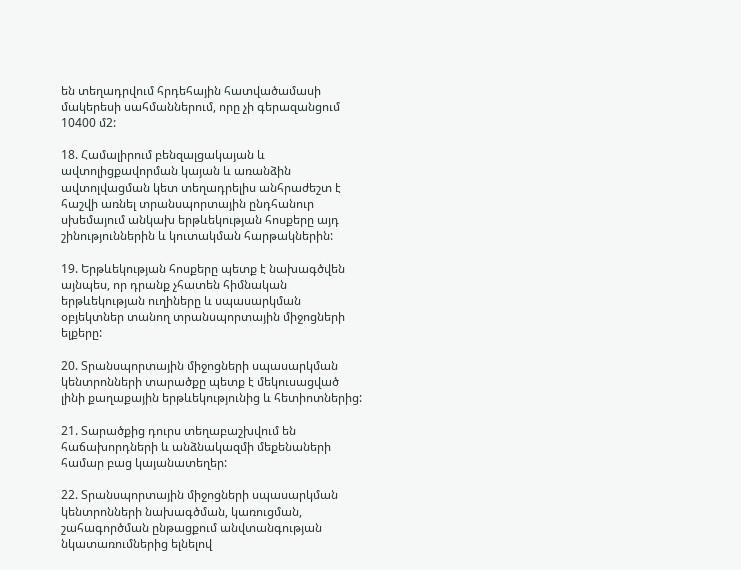են տեղադրվում հրդեհային հատվածամասի մակերեսի սահմաններում, որը չի գերազանցում 10400 մ2:

18. Համալիրում բենզալցակայան և ավտոլիցքավորման կայան և առանձին ավտոլվացման կետ տեղադրելիս անհրաժեշտ է հաշվի առնել տրանսպորտային ընդհանուր սխեմայում անկախ երթևեկության հոսքերը այդ շինություններին և կուտակման հարթակներին:

19. Երթևեկության հոսքերը պետք է նախագծվեն այնպես, որ դրանք չհատեն հիմնական երթևեկության ուղիները և սպասարկման օբյեկտներ տանող տրանսպորտային միջոցների ելքերը:

20. Տրանսպորտային միջոցների սպասարկման կենտրոնների տարածքը պետք է մեկուսացված լինի քաղաքային երթևեկությունից և հետիոտներից:

21. Տարածքից դուրս տեղաբաշխվում են հաճախորդների և անձնակազմի մեքենաների համար բաց կայանատեղեր:

22. Տրանսպորտային միջոցների սպասարկման կենտրոնների նախագծման, կառուցման, շահագործման ընթացքում անվտանգության նկատառումներից ելնելով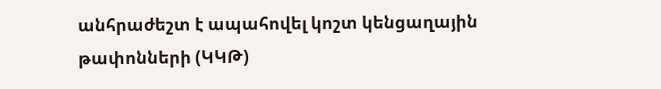անհրաժեշտ է ապահովել կոշտ կենցաղային թափոնների (ԿԿԹ)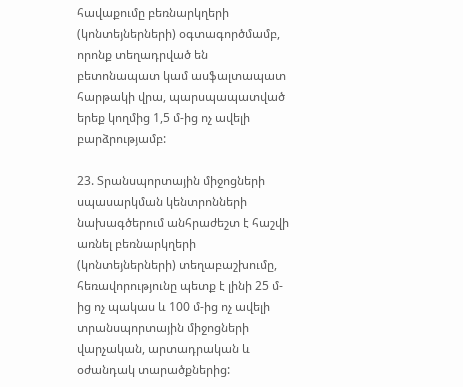հավաքումը բեռնարկղերի (կոնտեյներների) օգտագործմամբ, որոնք տեղադրված են բետոնապատ կամ ասֆալտապատ հարթակի վրա, պարսպապատված երեք կողմից 1,5 մ-ից ոչ ավելի բարձրությամբ:

23. Տրանսպորտային միջոցների սպասարկման կենտրոնների նախագծերում անհրաժեշտ է հաշվի առնել բեռնարկղերի (կոնտեյներների) տեղաբաշխումը, հեռավորությունը պետք է լինի 25 մ-ից ոչ պակաս և 100 մ-ից ոչ ավելի տրանսպորտային միջոցների վարչական, արտադրական և օժանդակ տարածքներից: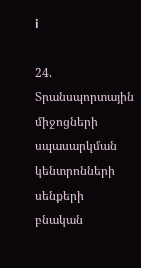i

24. Տրանսպորտային միջոցների սպասարկման կենտրոնների սենքերի բնական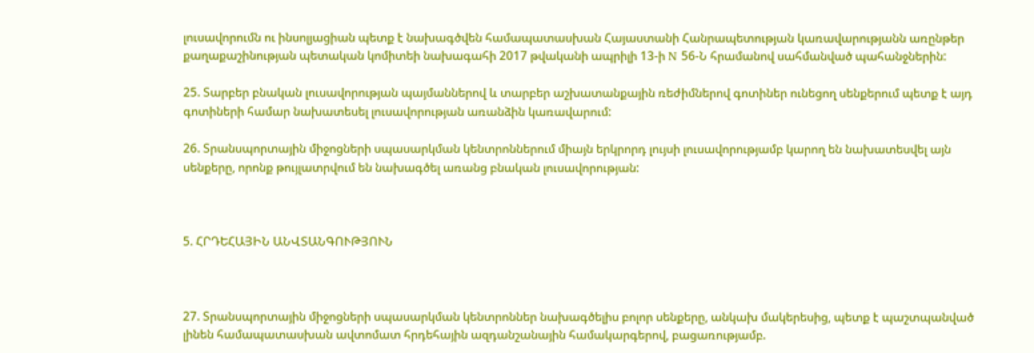լուսավորումն ու ինսոլյացիան պետք է նախագծվեն համապատասխան Հայաստանի Հանրապետության կառավարությանն առընթեր քաղաքաշինության պետական կոմիտեի նախագահի 2017 թվականի ապրիլի 13-ի N 56-Ն հրամանով սահմանված պահանջներին:

25. Տարբեր բնական լուսավորության պայմաններով և տարբեր աշխատանքային ռեժիմներով գոտիներ ունեցող սենքերում պետք է այդ գոտիների համար նախատեսել լուսավորության առանձին կառավարում:

26. Տրանսպորտային միջոցների սպասարկման կենտրոններում միայն երկրորդ լույսի լուսավորությամբ կարող են նախատեսվել այն սենքերը, որոնք թույլատրվում են նախագծել առանց բնական լուսավորության:



5. ՀՐԴԵՀԱՅԻՆ ԱՆՎՏԱՆԳՈՒԹՅՈՒՆ



27. Տրանսպորտային միջոցների սպասարկման կենտրոններ նախագծելիս բոլոր սենքերը, անկախ մակերեսից, պետք է պաշտպանված լինեն համապատասխան ավտոմատ հրդեհային ազդանշանային համակարգերով, բացառությամբ.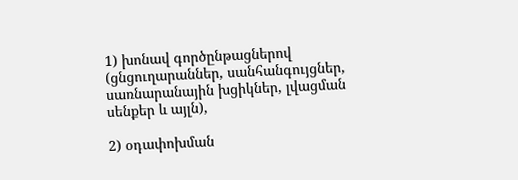1) խոնավ գործընթացներով (ցնցուղարաններ, սանհանգույցներ, սառնարանային խցիկներ, լվացման սենքեր և այլն),

2) օդափոխման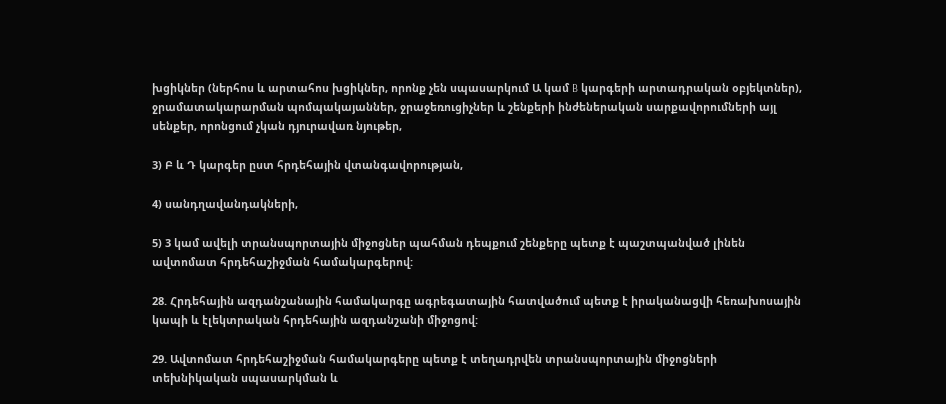խցիկներ (ներհոս և արտահոս խցիկներ, որոնք չեն սպասարկում Ա կամ B կարգերի արտադրական օբյեկտներ), ջրամատակարարման պոմպակայաններ, ջրաջեռուցիչներ և շենքերի ինժեներական սարքավորումների այլ սենքեր, որոնցում չկան դյուրավառ նյութեր,

3) Բ և Դ կարգեր ըստ հրդեհային վտանգավորության,

4) սանդղավանդակների,

5) 3 կամ ավելի տրանսպորտային միջոցներ պահման դեպքում շենքերը պետք է պաշտպանված լինեն ավտոմատ հրդեհաշիջման համակարգերով:

28. Հրդեհային ազդանշանային համակարգը ագրեգատային հատվածում պետք է իրականացվի հեռախոսային կապի և էլեկտրական հրդեհային ազդանշանի միջոցով:

29. Ավտոմատ հրդեհաշիջման համակարգերը պետք է տեղադրվեն տրանսպորտային միջոցների տեխնիկական սպասարկման և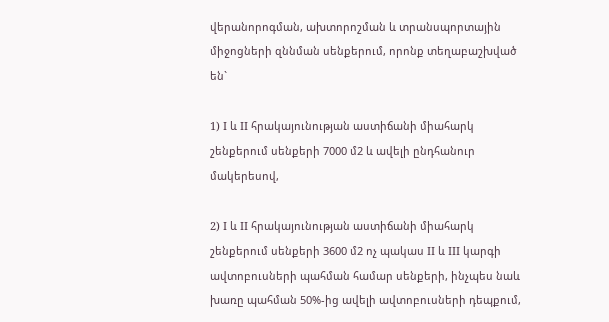վերանորոգման, ախտորոշման և տրանսպորտային միջոցների զննման սենքերում, որոնք տեղաբաշխված են`

1) I և II հրակայունության աստիճանի միահարկ շենքերում սենքերի 7000 մ2 և ավելի ընդհանուր մակերեսով,

2) I և II հրակայունության աստիճանի միահարկ շենքերում սենքերի 3600 մ2 ոչ պակաս II և III կարգի ավտոբուսների պահման համար սենքերի, ինչպես նաև խառը պահման 50%-ից ավելի ավտոբուսների դեպքում,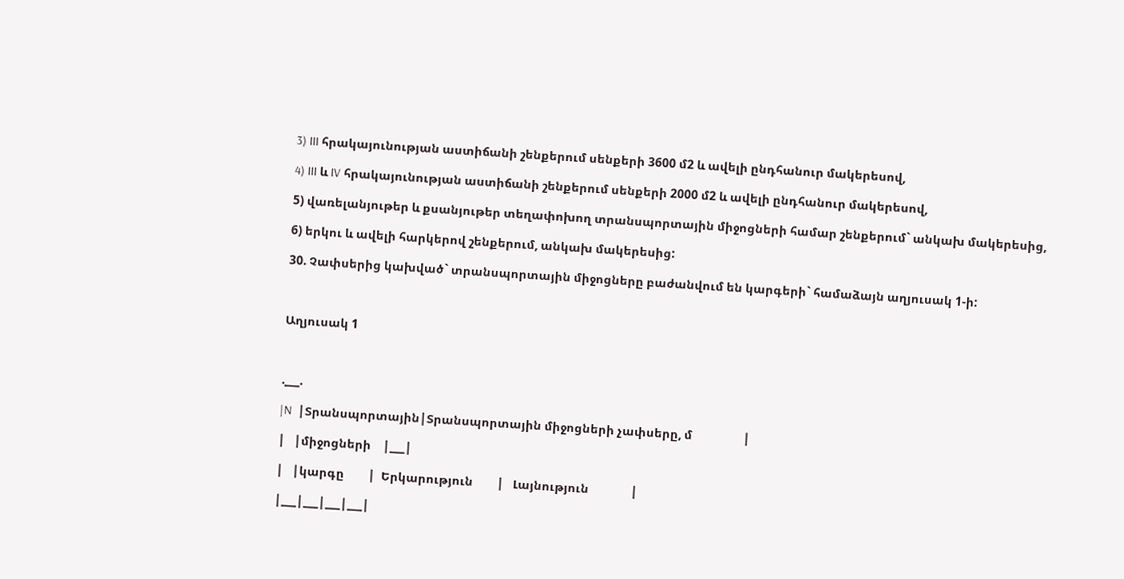3) III հրակայունության աստիճանի շենքերում սենքերի 3600 մ2 և ավելի ընդհանուր մակերեսով,

4) III և IV հրակայունության աստիճանի շենքերում սենքերի 2000 մ2 և ավելի ընդհանուր մակերեսով,

5) վառելանյութեր և քսանյութեր տեղափոխող տրանսպորտային միջոցների համար շենքերում` անկախ մակերեսից,

6) երկու և ավելի հարկերով շենքերում, անկախ մակերեսից:

30. Չափսերից կախված` տրանսպորտային միջոցները բաժանվում են կարգերի` համաձայն աղյուսակ 1-ի:



Աղյուսակ 1



.___.

|N  |Տրանսպորտային|Տրանսպորտային միջոցների չափսերը, մ                 |

|   |միջոցների    |___|

|   |կարգը        |  Երկարություն        |   Լայնություն              |

|___|___|___|___|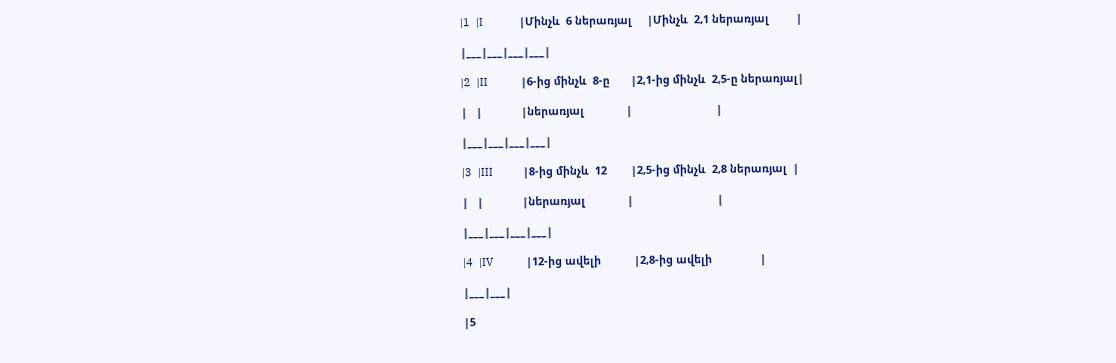|1  |I            |Մինչև  6 ներառյալ     |Մինչև  2,1 ներառյալ         |

|___|___|___|___|

|2  |II           |6-ից մինչև  8-ը       |2,1-ից մինչև  2,5-ը ներառյալ|

|   |             |ներառյալ              |                            |

|___|___|___|___|

|3  |III          |8-ից մինչև  12        |2,5-ից մինչև  2,8 ներառյալ  |

|   |             |ներառյալ              |                            |

|___|___|___|___|

|4  |IV           |12-ից ավելի           |2,8-ից ավելի                |

|___|___|

|5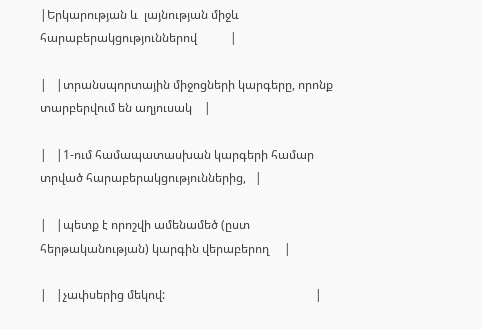|Երկարության և  լայնության միջև  հարաբերակցություններով           |

|   |տրանսպորտային միջոցների կարգերը, որոնք տարբերվում են աղյուսակ    |

|   |1-ում համապատասխան կարգերի համար տրված հարաբերակցություններից,   |

|   |պետք է որոշվի ամենամեծ (ըստ հերթականության) կարգին վերաբերող     |

|   |չափսերից մեկով:                                                  |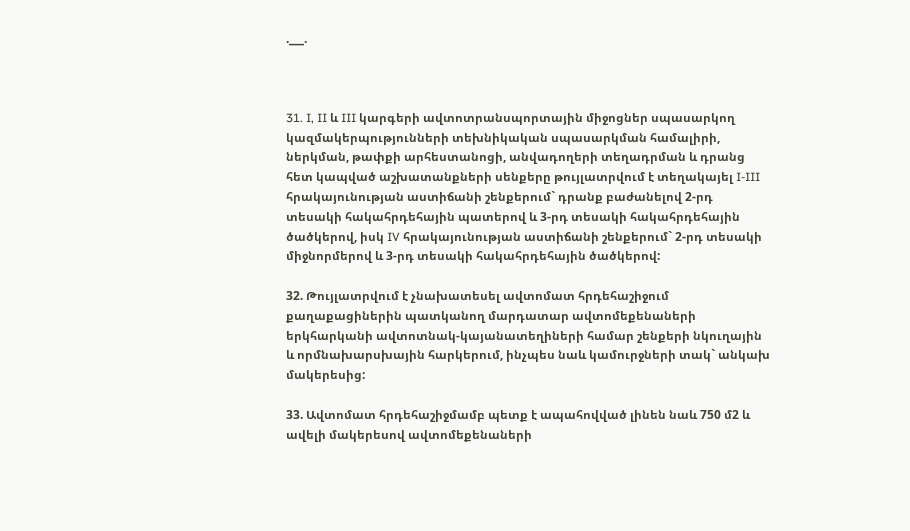.___.



31. I, II և III կարգերի ավտոտրանսպորտային միջոցներ սպասարկող կազմակերպությունների տեխնիկական սպասարկման համալիրի, ներկման, թափքի արհեստանոցի, անվադողերի տեղադրման և դրանց հետ կապված աշխատանքների սենքերը թույլատրվում է տեղակայել I-III հրակայունության աստիճանի շենքերում` դրանք բաժանելով 2-րդ տեսակի հակահրդեհային պատերով և 3-րդ տեսակի հակահրդեհային ծածկերով, իսկ IV հրակայունության աստիճանի շենքերում` 2-րդ տեսակի միջնորմերով և 3-րդ տեսակի հակահրդեհային ծածկերով:

32. Թույլատրվում է չնախատեսել ավտոմատ հրդեհաշիջում քաղաքացիներին պատկանող մարդատար ավտոմեքենաների երկհարկանի ավտոտնակ-կայանատեղիների համար շենքերի նկուղային և որմնախարսխային հարկերում, ինչպես նաև կամուրջների տակ` անկախ մակերեսից:

33. Ավտոմատ հրդեհաշիջմամբ պետք է ապահովված լինեն նաև 750 մ2 և ավելի մակերեսով ավտոմեքենաների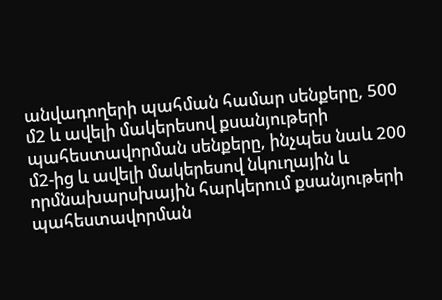անվադողերի պահման համար սենքերը, 500 մ2 և ավելի մակերեսով քսանյութերի պահեստավորման սենքերը, ինչպես նաև 200 մ2-ից և ավելի մակերեսով նկուղային և որմնախարսխային հարկերում քսանյութերի պահեստավորման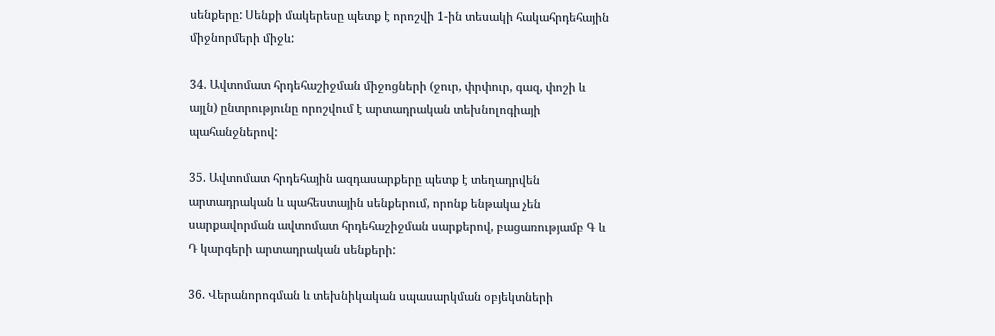սենքերը: Սենքի մակերեսը պետք է որոշվի 1-ին տեսակի հակահրդեհային միջնորմերի միջև:

34. Ավտոմատ հրդեհաշիջման միջոցների (ջուր, փրփուր, գազ, փոշի և այլն) ընտրությունը որոշվում է արտադրական տեխնոլոգիայի պահանջներով:

35. Ավտոմատ հրդեհային ազդասարքերը պետք է տեղադրվեն արտադրական և պահեստային սենքերում, որոնք ենթակա չեն սարքավորման ավտոմատ հրդեհաշիջման սարքերով, բացառությամբ Գ և Դ կարգերի արտադրական սենքերի:

36. Վերանորոգման և տեխնիկական սպասարկման օբյեկտների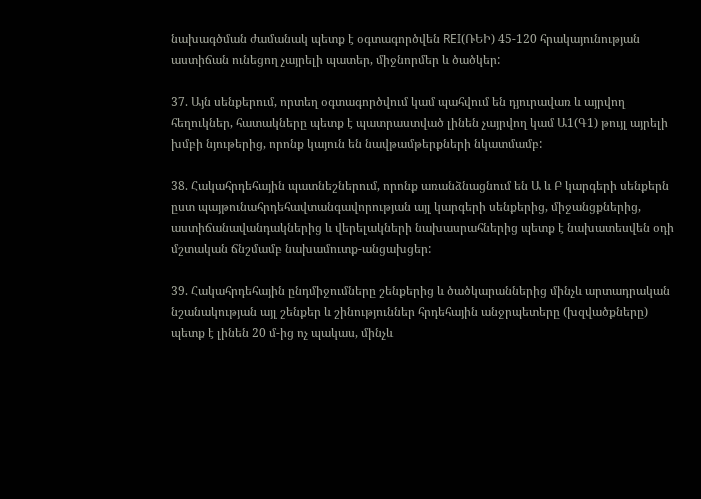նախագծման ժամանակ պետք է օգտագործվեն REI(ՌԵԻ) 45-120 հրակայունության աստիճան ունեցող չայրելի պատեր, միջնորմեր և ծածկեր:

37. Այն սենքերում, որտեղ օգտագործվում կամ պահվում են դյուրավառ և այրվող հեղուկներ, հատակները պետք է պատրաստված լինեն չայրվող կամ Ա1(Գ1) թույլ այրելի խմբի նյութերից, որոնք կայուն են նավթամթերքների նկատմամբ:

38. Հակահրդեհային պատնեշներում, որոնք առանձնացնում են Ա և Բ կարգերի սենքերն ըստ պայթունահրդեհավտանգավորության այլ կարգերի սենքերից, միջանցքներից, աստիճանավանդակներից և վերելակների նախասրահներից պետք է նախատեսվեն օդի մշտական ճնշմամբ նախամուտք-անցախցեր:

39. Հակահրդեհային ընդմիջումները շենքերից և ծածկարաններից մինչև արտադրական նշանակության այլ շենքեր և շինություններ հրդեհային անջրպետերը (խզվածքները) պետք է լինեն 20 մ-ից ոչ պակաս, մինչև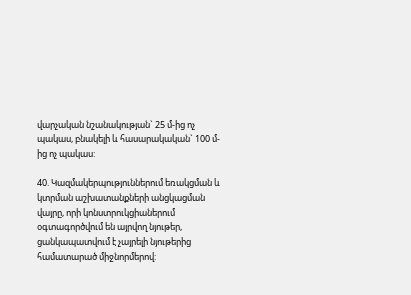վարչական նշանակության` 25 մ-ից ոչ պակաս, բնակելի և հասարակական` 100 մ-ից ոչ պակաս:

40. Կազմակերպություններում եռակցման և կտրման աշխատանքների անցկացման վայրը, որի կոնստրուկցիաներում օգտագործվում են այրվող նյութեր, ցանկապատվում է չայրելի նյութերից համատարած միջնորմերով: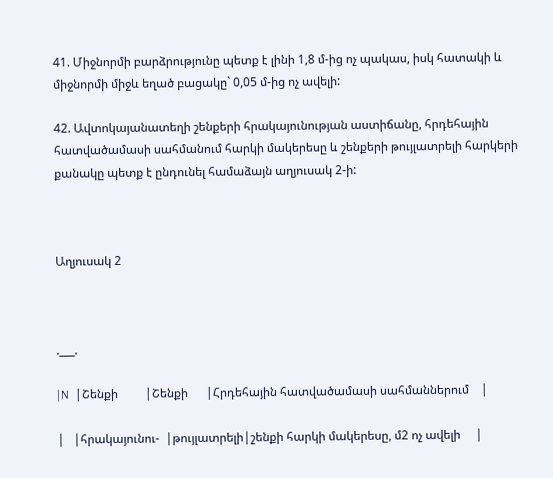41. Միջնորմի բարձրությունը պետք է լինի 1,8 մ-ից ոչ պակաս, իսկ հատակի և միջնորմի միջև եղած բացակը` 0,05 մ-ից ոչ ավելի:

42. Ավտոկայանատեղի շենքերի հրակայունության աստիճանը, հրդեհային հատվածամասի սահմանում հարկի մակերեսը և շենքերի թույլատրելի հարկերի քանակը պետք է ընդունել համաձայն աղյուսակ 2-ի:



Աղյուսակ 2



.___.

|N  |Շենքի         |Շենքի      |Հրդեհային հատվածամասի սահմաններում    |

|   |հրակայունու-  |թույլատրելի|շենքի հարկի մակերեսը, մ2 ոչ ավելի     |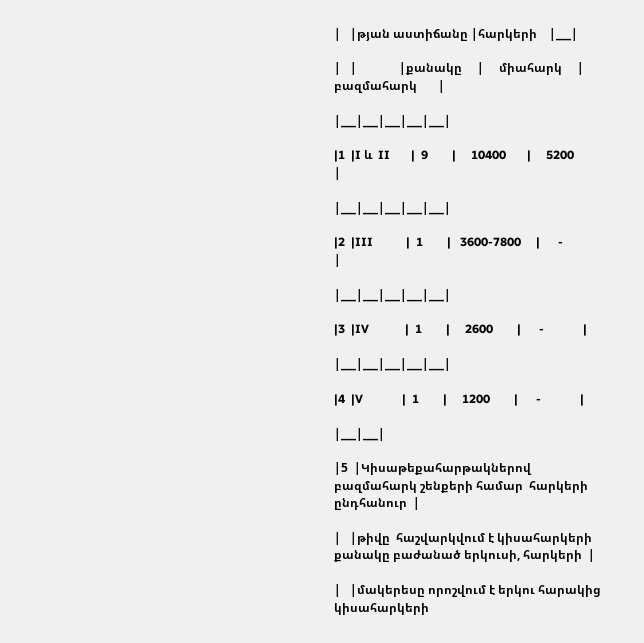|   |թյան աստիճանը |հարկերի    |___|

|   |              |քանակը     |     միահարկ     |    բազմահարկ       |

|___|___|___|___|___|

|1  |I և  II       |  9        |     10400       |     5200           |

|___|___|___|___|___|

|2  |III           |  1        |   3600-7800     |      -             |

|___|___|___|___|___|

|3  |IV            |  1        |     2600        |      -             |

|___|___|___|___|___|

|4  |V             |  1        |     1200        |      -             |

|___|___|

|5  |Կիսաթեքահարթակներով բազմահարկ շենքերի համար  հարկերի  ընդհանուր  |

|   |թիվը  հաշվարկվում է կիսահարկերի քանակը բաժանած երկուսի, հարկերի  |

|   |մակերեսը որոշվում է երկու հարակից կիսահարկերի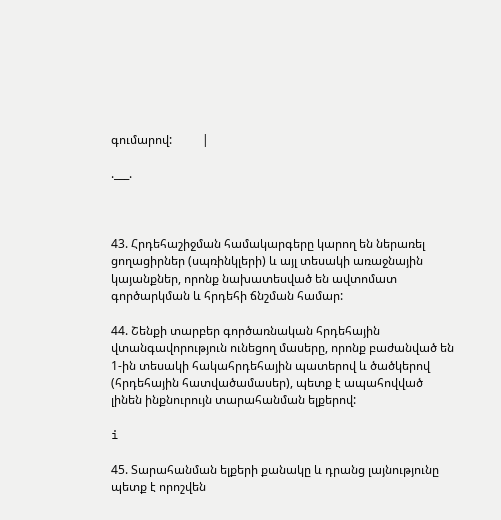գումարով:          |

.___.



43. Հրդեհաշիջման համակարգերը կարող են ներառել ցողացիրներ (սպռինկլերի) և այլ տեսակի առաջնային կայանքներ, որոնք նախատեսված են ավտոմատ գործարկման և հրդեհի ճնշման համար:

44. Շենքի տարբեր գործառնական հրդեհային վտանգավորություն ունեցող մասերը, որոնք բաժանված են 1-ին տեսակի հակահրդեհային պատերով և ծածկերով (հրդեհային հատվածամասեր), պետք է ապահովված լինեն ինքնուրույն տարահանման ելքերով:

i

45. Տարահանման ելքերի քանակը և դրանց լայնությունը պետք է որոշվեն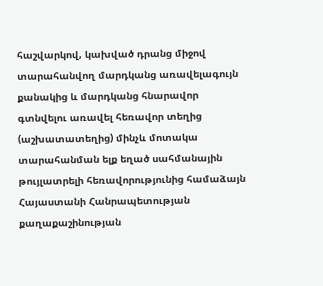հաշվարկով, կախված դրանց միջով տարահանվող մարդկանց առավելագույն քանակից և մարդկանց հնարավոր գտնվելու առավել հեռավոր տեղից (աշխատատեղից) մինչև մոտակա տարահանման ելք եղած սահմանային թույլատրելի հեռավորությունից համաձայն Հայաստանի Հանրապետության քաղաքաշինության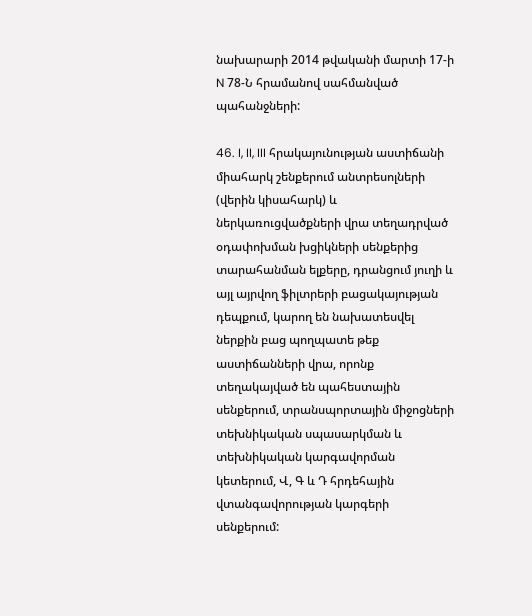նախարարի 2014 թվականի մարտի 17-ի N 78-Ն հրամանով սահմանված պահանջների:

46. I, II, III հրակայունության աստիճանի միահարկ շենքերում անտրեսոլների (վերին կիսահարկ) և ներկառուցվածքների վրա տեղադրված օդափոխման խցիկների սենքերից տարահանման ելքերը, դրանցում յուղի և այլ այրվող ֆիլտրերի բացակայության դեպքում, կարող են նախատեսվել ներքին բաց պողպատե թեք աստիճանների վրա, որոնք տեղակայված են պահեստային սենքերում, տրանսպորտային միջոցների տեխնիկական սպասարկման և տեխնիկական կարգավորման կետերում, Վ, Գ և Դ հրդեհային վտանգավորության կարգերի սենքերում: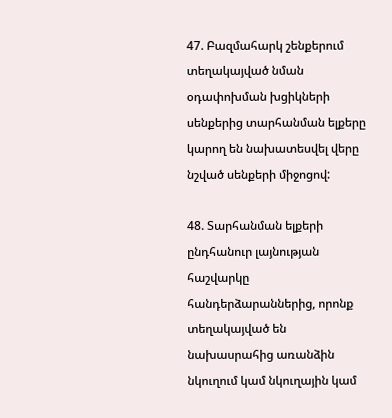47. Բազմահարկ շենքերում տեղակայված նման օդափոխման խցիկների սենքերից տարհանման ելքերը կարող են նախատեսվել վերը նշված սենքերի միջոցով:

48. Տարհանման ելքերի ընդհանուր լայնության հաշվարկը հանդերձարաններից, որոնք տեղակայված են նախասրահից առանձին նկուղում կամ նկուղային կամ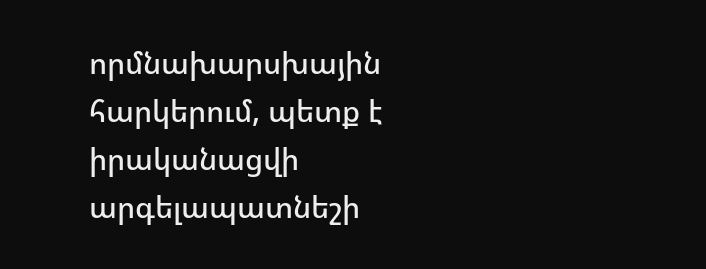որմնախարսխային հարկերում, պետք է իրականացվի արգելապատնեշի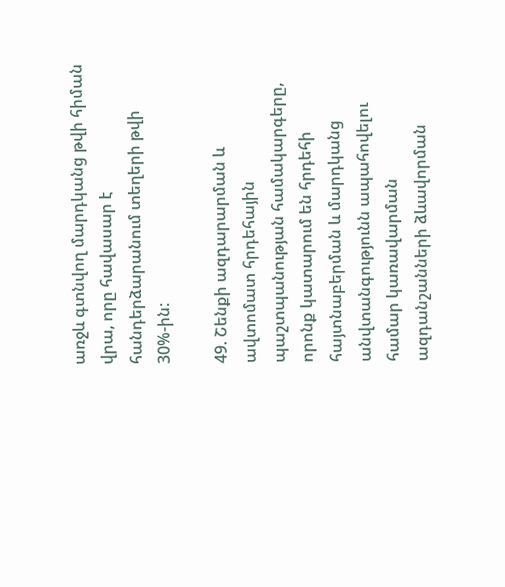առջև գտնվող մարդկանց թվի հիման վրա, որը հավասար է հանդերձարանում տեղերի թվի 30%-ին:

49. Շենքի ազդարարման և ավտոմատ հրդեհային պաշտպանության համակարգերը, որոնք կատարում են հրդեհի հայտնաբերման և մարդկանց անվտանգությունն ապահովելու համար կառավարման ազդանշանների ձևավորման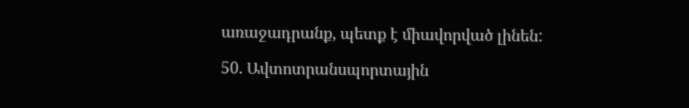առաջադրանք, պետք է միավորված լինեն:

50. Ավտոտրանսպորտային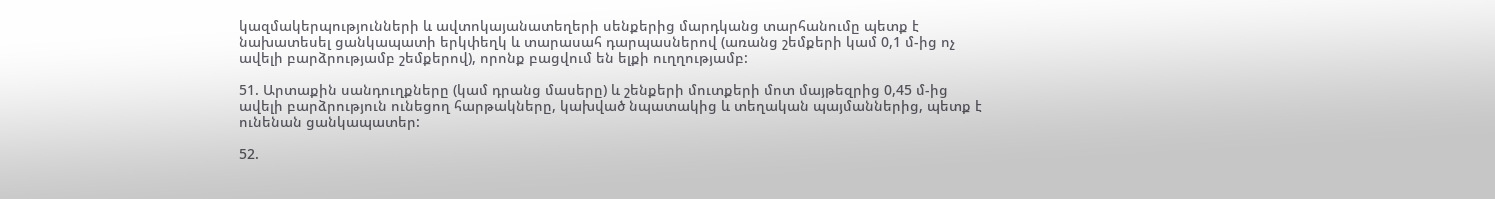կազմակերպությունների և ավտոկայանատեղերի սենքերից մարդկանց տարհանումը պետք է նախատեսել ցանկապատի երկփեղկ և տարասահ դարպասներով (առանց շեմքերի կամ 0,1 մ-ից ոչ ավելի բարձրությամբ շեմքերով), որոնք բացվում են ելքի ուղղությամբ:

51. Արտաքին սանդուղքները (կամ դրանց մասերը) և շենքերի մուտքերի մոտ մայթեզրից 0,45 մ-ից ավելի բարձրություն ունեցող հարթակները, կախված նպատակից և տեղական պայմաններից, պետք է ունենան ցանկապատեր:

52.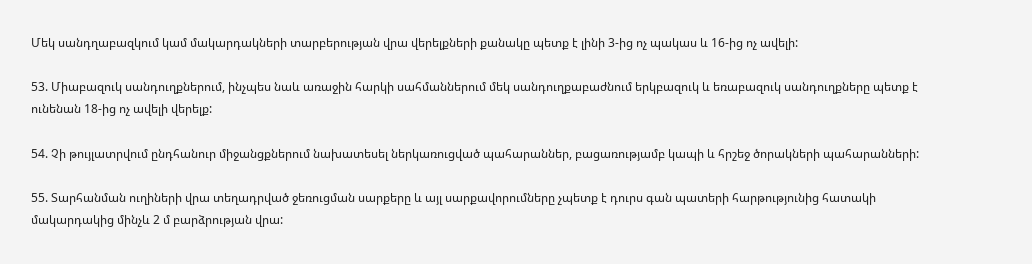Մեկ սանդղաբազկում կամ մակարդակների տարբերության վրա վերելքների քանակը պետք է լինի 3-ից ոչ պակաս և 16-ից ոչ ավելի:

53. Միաբազուկ սանդուղքներում, ինչպես նաև առաջին հարկի սահմաններում մեկ սանդուղքաբաժնում երկբազուկ և եռաբազուկ սանդուղքները պետք է ունենան 18-ից ոչ ավելի վերելք:

54. Չի թույլատրվում ընդհանուր միջանցքներում նախատեսել ներկառուցված պահարաններ, բացառությամբ կապի և հրշեջ ծորակների պահարանների:

55. Տարհանման ուղիների վրա տեղադրված ջեռուցման սարքերը և այլ սարքավորումները չպետք է դուրս գան պատերի հարթությունից հատակի մակարդակից մինչև 2 մ բարձրության վրա: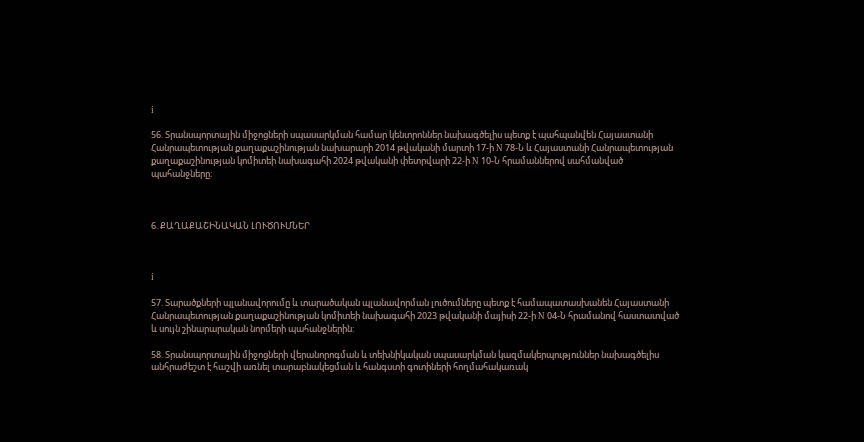i

56. Տրանսպորտային միջոցների սպասարկման համար կենտրոններ նախագծելիս պետք է պահպանվեն Հայաստանի Հանրապետության քաղաքաշինության նախարարի 2014 թվականի մարտի 17-ի N 78-Ն և Հայաստանի Հանրապետության քաղաքաշինության կոմիտեի նախագահի 2024 թվականի փետրվարի 22-ի N 10-Ն հրամաններով սահմանված պահանջները:



6. ՔԱՂԱՔԱՇԻՆԱԿԱՆ ԼՈՒԾՈՒՄՆԵՐ



i

57. Տարածքների պլանավորումը և տարածական պլանավորման լուծումները պետք է համապատասխանեն Հայաստանի Հանրապետության քաղաքաշինության կոմիտեի նախագահի 2023 թվականի մայիսի 22-ի N 04-Ն հրամանով հաստատված և սույն շինարարական նորմերի պահանջներին:

58. Տրանսպորտային միջոցների վերանորոգման և տեխնիկական սպասարկման կազմակերպություններ նախագծելիս անհրաժեշտ է հաշվի առնել տարաբնակեցման և հանգստի գոտիների հողմահակառակ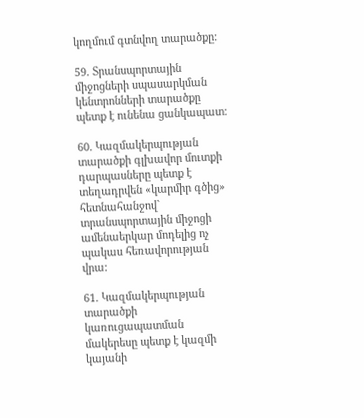կողմում գտնվող տարածքը:

59. Տրանսպորտային միջոցների սպասարկման կենտրոնների տարածքը պետք է ունենա ցանկապատ:

60. Կազմակերպության տարածքի գլխավոր մուտքի դարպասները պետք է տեղադրվեն «կարմիր գծից» հետնահանջով` տրանսպորտային միջոցի ամենաերկար մոդելից ոչ պակաս հեռավորության վրա:

61. Կազմակերպության տարածքի կառուցապատման մակերեսը պետք է կազմի կայանի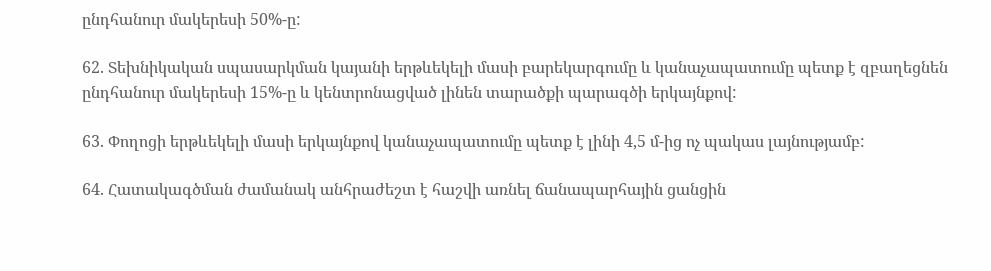ընդհանուր մակերեսի 50%-ը:

62. Տեխնիկական սպասարկման կայանի երթևեկելի մասի բարեկարգումը և կանաչապատումը պետք է զբաղեցնեն ընդհանուր մակերեսի 15%-ը և կենտրոնացված լինեն տարածքի պարագծի երկայնքով:

63. Փողոցի երթևեկելի մասի երկայնքով կանաչապատումը պետք է լինի 4,5 մ-ից ոչ պակաս լայնությամբ:

64. Հատակագծման ժամանակ անհրաժեշտ է հաշվի առնել ճանապարհային ցանցին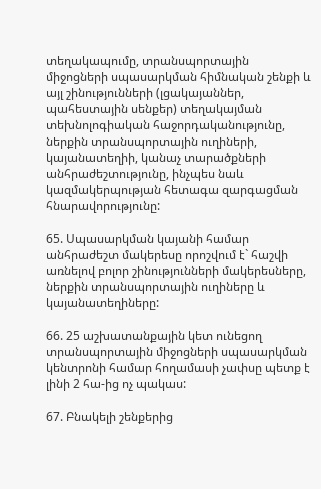տեղակապումը, տրանսպորտային միջոցների սպասարկման հիմնական շենքի և այլ շինությունների (լցակայաններ, պահեստային սենքեր) տեղակայման տեխնոլոգիական հաջորդականությունը, ներքին տրանսպորտային ուղիների, կայանատեղիի, կանաչ տարածքների անհրաժեշտությունը, ինչպես նաև կազմակերպության հետագա զարգացման հնարավորությունը:

65. Սպասարկման կայանի համար անհրաժեշտ մակերեսը որոշվում է` հաշվի առնելով բոլոր շինությունների մակերեսները, ներքին տրանսպորտային ուղիները և կայանատեղիները:

66. 25 աշխատանքային կետ ունեցող տրանսպորտային միջոցների սպասարկման կենտրոնի համար հողամասի չափսը պետք է լինի 2 հա-ից ոչ պակաս:

67. Բնակելի շենքերից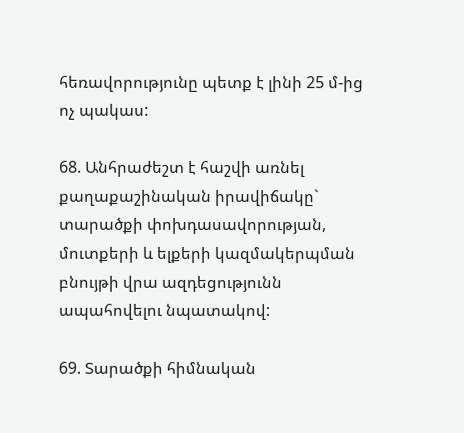հեռավորությունը պետք է լինի 25 մ-ից ոչ պակաս:

68. Անհրաժեշտ է հաշվի առնել քաղաքաշինական իրավիճակը` տարածքի փոխդասավորության, մուտքերի և ելքերի կազմակերպման բնույթի վրա ազդեցությունն ապահովելու նպատակով:

69. Տարածքի հիմնական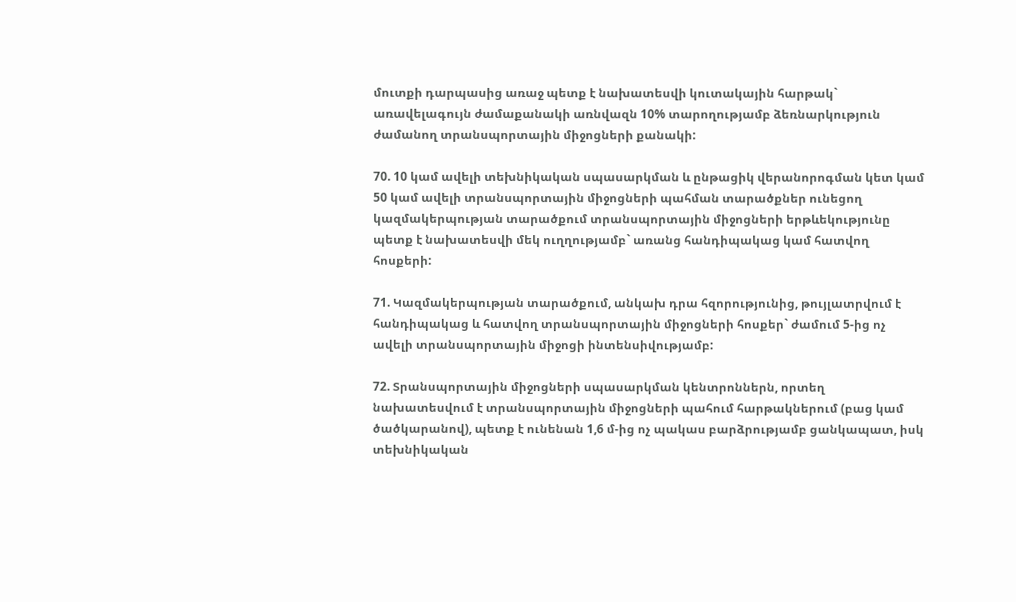մուտքի դարպասից առաջ պետք է նախատեսվի կուտակային հարթակ` առավելագույն ժամաքանակի առնվազն 10% տարողությամբ ձեռնարկություն ժամանող տրանսպորտային միջոցների քանակի:

70. 10 կամ ավելի տեխնիկական սպասարկման և ընթացիկ վերանորոգման կետ կամ 50 կամ ավելի տրանսպորտային միջոցների պահման տարածքներ ունեցող կազմակերպության տարածքում տրանսպորտային միջոցների երթևեկությունը պետք է նախատեսվի մեկ ուղղությամբ` առանց հանդիպակաց կամ հատվող հոսքերի:

71. Կազմակերպության տարածքում, անկախ դրա հզորությունից, թույլատրվում է հանդիպակաց և հատվող տրանսպորտային միջոցների հոսքեր` ժամում 5-ից ոչ ավելի տրանսպորտային միջոցի ինտենսիվությամբ:

72. Տրանսպորտային միջոցների սպասարկման կենտրոններն, որտեղ նախատեսվում է տրանսպորտային միջոցների պահում հարթակներում (բաց կամ ծածկարանով), պետք է ունենան 1,6 մ-ից ոչ պակաս բարձրությամբ ցանկապատ, իսկ տեխնիկական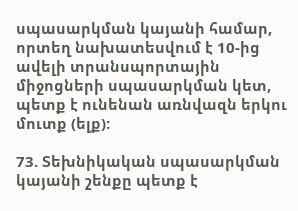սպասարկման կայանի համար, որտեղ նախատեսվում է 10-ից ավելի տրանսպորտային միջոցների սպասարկման կետ, պետք է ունենան առնվազն երկու մուտք (ելք):

73. Տեխնիկական սպասարկման կայանի շենքը պետք է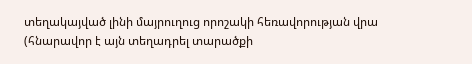տեղակայված լինի մայրուղուց որոշակի հեռավորության վրա (հնարավոր է այն տեղադրել տարածքի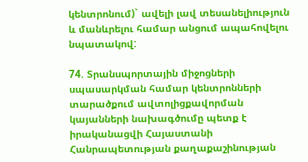կենտրոնում)` ավելի լավ տեսանելիություն և մանևրելու համար անցում ապահովելու նպատակով:

74. Տրանսպորտային միջոցների սպասարկման համար կենտրոնների տարածքում ավտոլիցքավորման կայանների նախագծումը պետք է իրականացվի Հայաստանի Հանրապետության քաղաքաշինության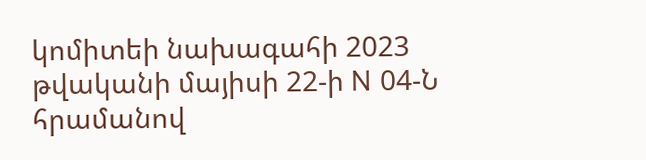կոմիտեի նախագահի 2023 թվականի մայիսի 22-ի N 04-Ն հրամանով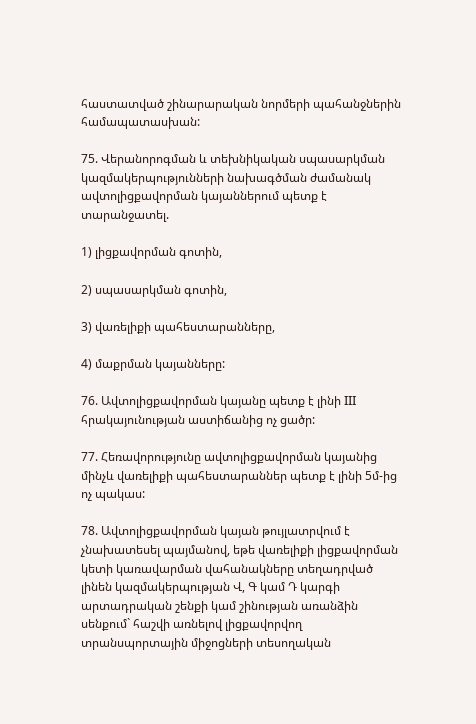հաստատված շինարարական նորմերի պահանջներին համապատասխան:

75. Վերանորոգման և տեխնիկական սպասարկման կազմակերպությունների նախագծման ժամանակ ավտոլիցքավորման կայաններում պետք է տարանջատել.

1) լիցքավորման գոտին,

2) սպասարկման գոտին,

3) վառելիքի պահեստարանները,

4) մաքրման կայանները:

76. Ավտոլիցքավորման կայանը պետք է լինի III հրակայունության աստիճանից ոչ ցածր:

77. Հեռավորությունը ավտոլիցքավորման կայանից մինչև վառելիքի պահեստարաններ պետք է լինի 5մ-ից ոչ պակաս:

78. Ավտոլիցքավորման կայան թույլատրվում է չնախատեսել պայմանով, եթե վառելիքի լիցքավորման կետի կառավարման վահանակները տեղադրված լինեն կազմակերպության Վ, Գ կամ Դ կարգի արտադրական շենքի կամ շինության առանձին սենքում` հաշվի առնելով լիցքավորվող տրանսպորտային միջոցների տեսողական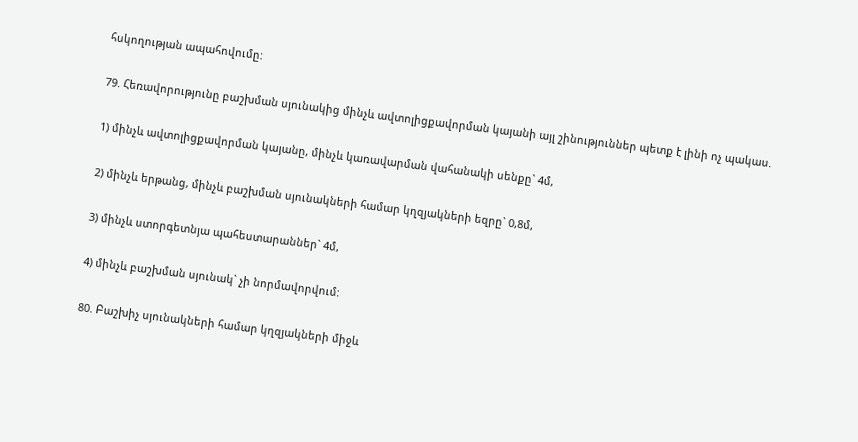հսկողության ապահովումը:

79. Հեռավորությունը բաշխման սյունակից մինչև ավտոլիցքավորման կայանի այլ շինություններ պետք է լինի ոչ պակաս.

1) մինչև ավտոլիցքավորման կայանը, մինչև կառավարման վահանակի սենքը` 4մ,

2) մինչև երթանց, մինչև բաշխման սյունակների համար կղզյակների եզրը` 0,8մ,

3) մինչև ստորգետնյա պահեստարաններ` 4մ,

4) մինչև բաշխման սյունակ` չի նորմավորվում:

80. Բաշխիչ սյունակների համար կղզյակների միջև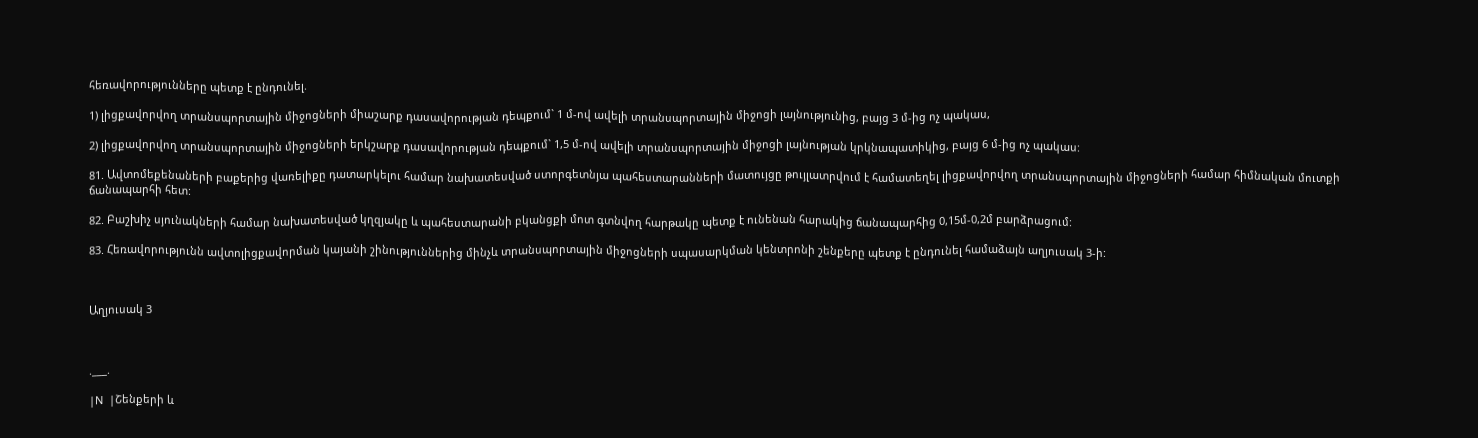հեռավորությունները պետք է ընդունել.

1) լիցքավորվող տրանսպորտային միջոցների միաշարք դասավորության դեպքում` 1 մ-ով ավելի տրանսպորտային միջոցի լայնությունից, բայց 3 մ-ից ոչ պակաս,

2) լիցքավորվող տրանսպորտային միջոցների երկշարք դասավորության դեպքում` 1,5 մ-ով ավելի տրանսպորտային միջոցի լայնության կրկնապատիկից, բայց 6 մ-ից ոչ պակաս:

81. Ավտոմեքենաների բաքերից վառելիքը դատարկելու համար նախատեսված ստորգետնյա պահեստարանների մատույցը թույլատրվում է համատեղել լիցքավորվող տրանսպորտային միջոցների համար հիմնական մուտքի ճանապարհի հետ:

82. Բաշխիչ սյունակների համար նախատեսված կղզյակը և պահեստարանի բկանցքի մոտ գտնվող հարթակը պետք է ունենան հարակից ճանապարհից 0,15մ-0,2մ բարձրացում:

83. Հեռավորությունն ավտոլիցքավորման կայանի շինություններից մինչև տրանսպորտային միջոցների սպասարկման կենտրոնի շենքերը պետք է ընդունել համաձայն աղյուսակ 3-ի:



Աղյուսակ 3



.___.

|N  |Շենքերի և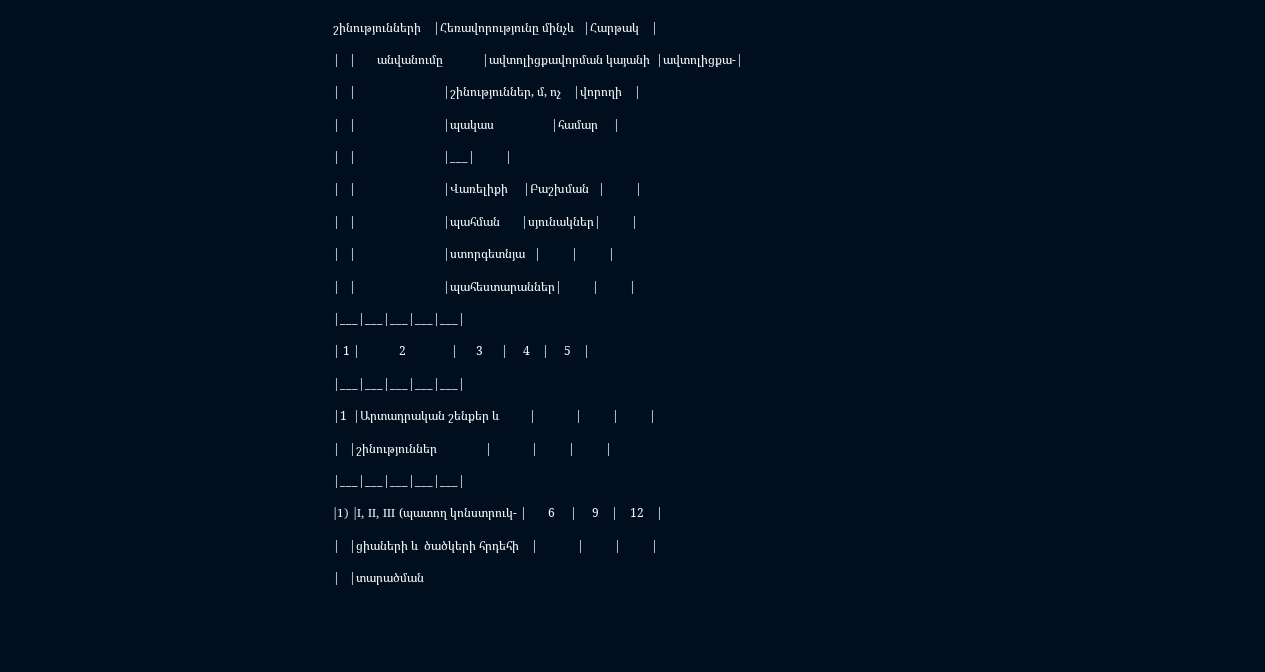շինությունների    |Հեռավորությունը մինչև   |Հարթակ    |

|   |       անվանումը             |ավտոլիցքավորման կայանի  |ավտոլիցքա-|

|   |                             |շինություններ, մ, ոչ    |վորողի    |

|   |                             |պակաս                   |համար     |

|   |                             |___|          |

|   |                             |Վառելիքի     |Բաշխման   |          |

|   |                             |պահման       |սյունակներ|          |

|   |                             |ստորգետնյա   |          |          |

|   |                             |պահեստարաններ|          |          |

|___|___|___|___|___|

| 1 |             2               |      3      |     4    |     5    |

|___|___|___|___|___|

|1  |Արտադրական շենքեր և          |             |          |          |

|   |շինություններ                |             |          |          |

|___|___|___|___|___|

|1) |I, II, III (պատող կոնստրուկ- |       6     |     9    |    12    |

|   |ցիաների և  ծածկերի հրդեհի    |             |          |          |

|   |տարածման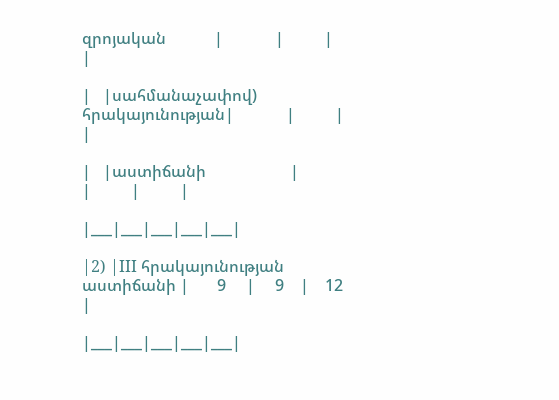զրոյական            |             |          |          |

|   |սահմանաչափով) հրակայունության|             |          |          |

|   |աստիճանի                     |             |          |          |

|___|___|___|___|___|

|2) |III հրակայունության աստիճանի |       9     |     9    |    12    |

|___|___|___|___|___|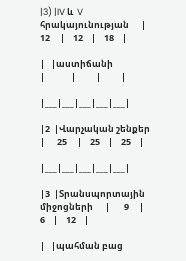|3) |IV և  V հրակայունության      |      12     |    12    |    18    |

|   |աստիճանի                     |             |          |          |

|___|___|___|___|___|

|2  |Վարչական շենքեր              |      25     |    25    |    25    |

|___|___|___|___|___|

|3  |Տրանսպորտային միջոցների      |       9     |     6    |    12    |

|   |պահման բաց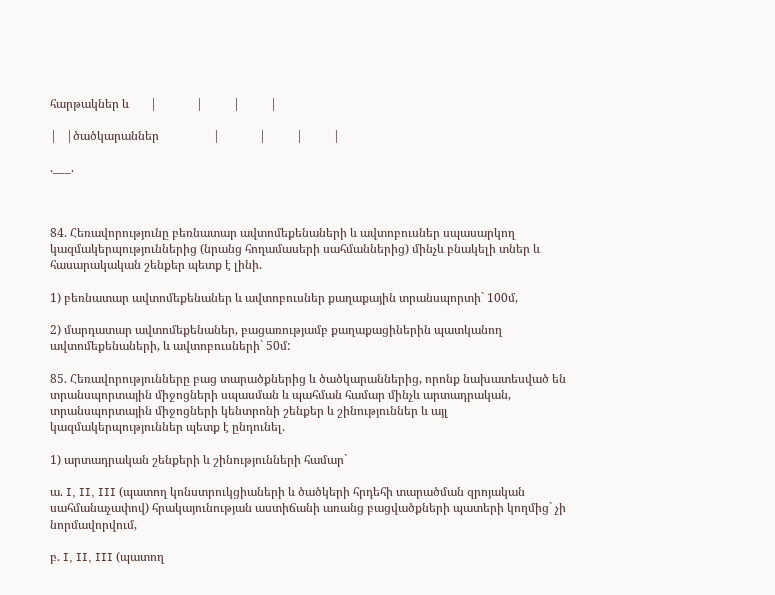հարթակներ և       |             |          |          |

|   |ծածկարաններ                  |             |          |          |

.___.



84. Հեռավորությունը բեռնատար ավտոմեքենաների և ավտոբուսներ սպասարկող կազմակերպություններից (նրանց հողամասերի սահմաններից) մինչև բնակելի տներ և հասարակական շենքեր պետք է լինի.

1) բեռնատար ավտոմեքենաներ և ավտոբուսներ քաղաքային տրանսպորտի` 100մ,

2) մարդատար ավտոմեքենաներ, բացառությամբ քաղաքացիներին պատկանող ավտոմեքենաների, և ավտոբուսների` 50մ:

85. Հեռավորությունները բաց տարածքներից և ծածկարաններից, որոնք նախատեսված են տրանսպորտային միջոցների սպասման և պահման համար մինչև արտադրական, տրանսպորտային միջոցների կենտրոնի շենքեր և շինություններ և այլ կազմակերպություններ պետք է ընդունել.

1) արտադրական շենքերի և շինությունների համար`

ա. I, II, III (պատող կոնստրուկցիաների և ծածկերի հրդեհի տարածման զրոյական սահմանաչափով) հրակայունության աստիճանի առանց բացվածքների պատերի կողմից` չի նորմավորվում,

բ. I, II, III (պատող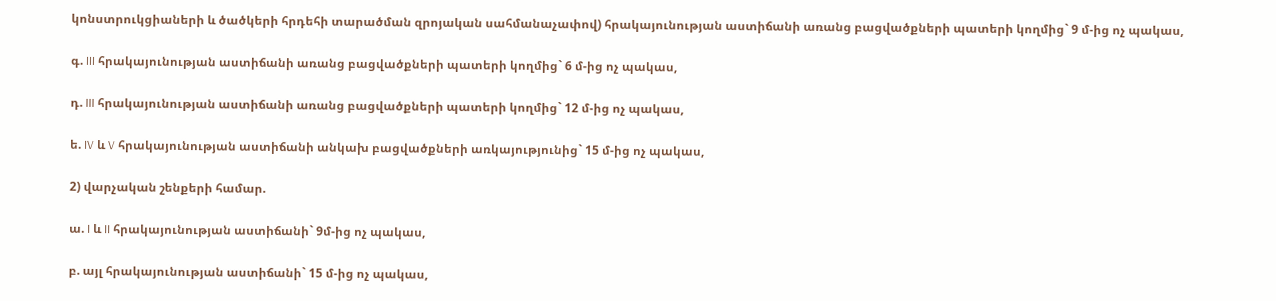կոնստրուկցիաների և ծածկերի հրդեհի տարածման զրոյական սահմանաչափով) հրակայունության աստիճանի առանց բացվածքների պատերի կողմից` 9 մ-ից ոչ պակաս,

գ. III հրակայունության աստիճանի առանց բացվածքների պատերի կողմից` 6 մ-ից ոչ պակաս,

դ. III հրակայունության աստիճանի առանց բացվածքների պատերի կողմից` 12 մ-ից ոչ պակաս,

ե. IV և V հրակայունության աստիճանի անկախ բացվածքների առկայությունից` 15 մ-ից ոչ պակաս,

2) վարչական շենքերի համար.

ա. I և II հրակայունության աստիճանի` 9մ-ից ոչ պակաս,

բ. այլ հրակայունության աստիճանի` 15 մ-ից ոչ պակաս,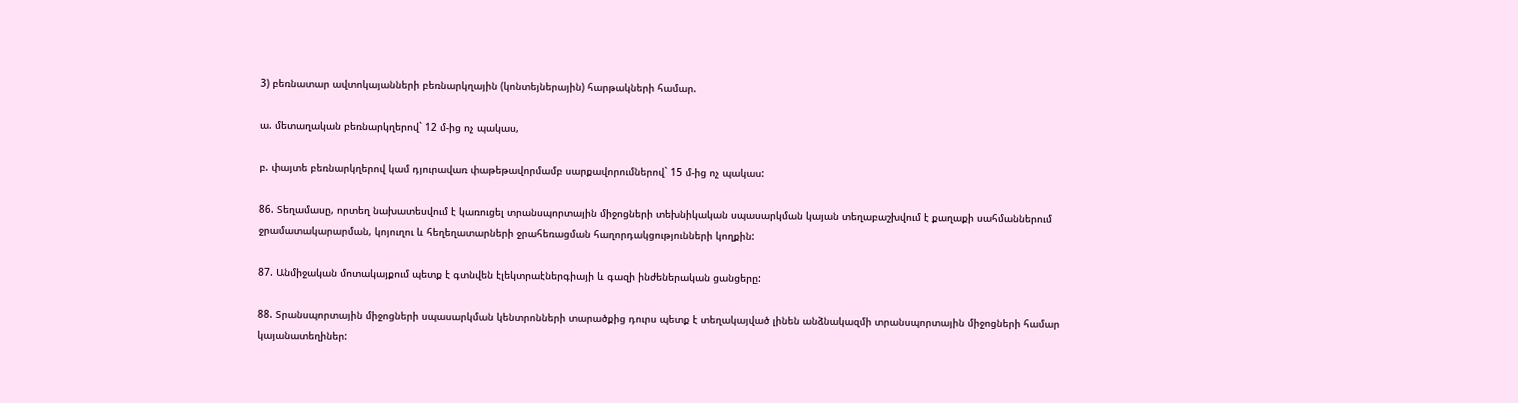3) բեռնատար ավտոկայանների բեռնարկղային (կոնտեյներային) հարթակների համար.

ա. մետաղական բեռնարկղերով` 12 մ-ից ոչ պակաս,

բ. փայտե բեռնարկղերով կամ դյուրավառ փաթեթավորմամբ սարքավորումներով` 15 մ-ից ոչ պակաս:

86. Տեղամասը, որտեղ նախատեսվում է կառուցել տրանսպորտային միջոցների տեխնիկական սպասարկման կայան տեղաբաշխվում է քաղաքի սահմաններում ջրամատակարարման, կոյուղու և հեղեղատարների ջրահեռացման հաղորդակցությունների կողքին:

87. Անմիջական մոտակայքում պետք է գտնվեն էլեկտրաէներգիայի և գազի ինժեներական ցանցերը:

88. Տրանսպորտային միջոցների սպասարկման կենտրոնների տարածքից դուրս պետք է տեղակայված լինեն անձնակազմի տրանսպորտային միջոցների համար կայանատեղիներ: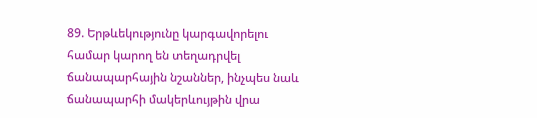89. Երթևեկությունը կարգավորելու համար կարող են տեղադրվել ճանապարհային նշաններ, ինչպես նաև ճանապարհի մակերևույթին վրա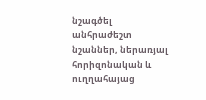նշագծել անհրաժեշտ նշաններ, ներառյալ հորիզոնական և ուղղահայաց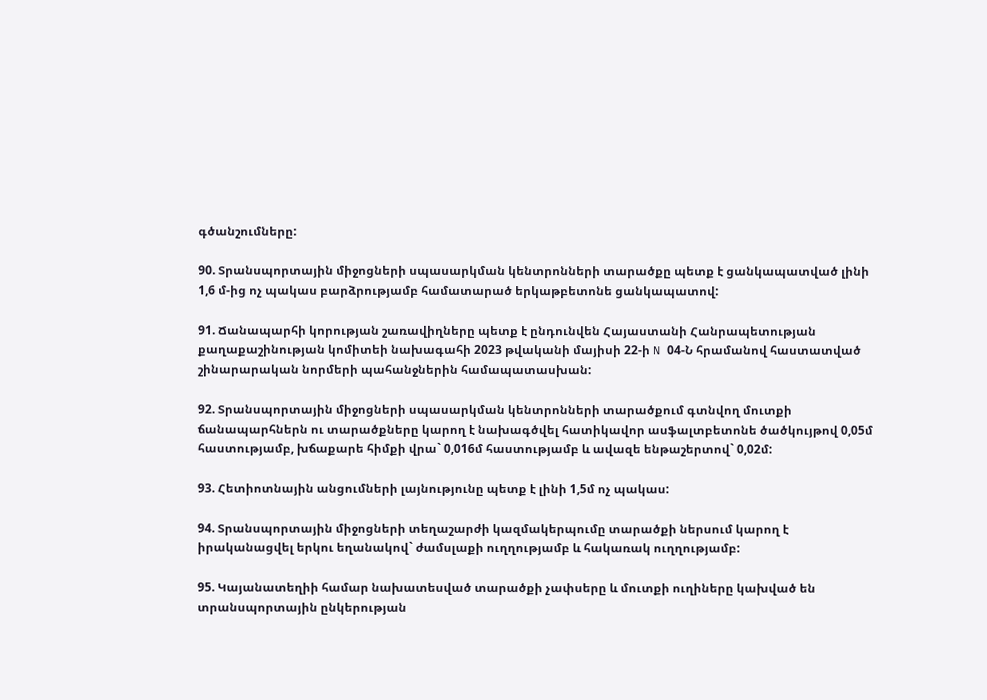գծանշումները:

90. Տրանսպորտային միջոցների սպասարկման կենտրոնների տարածքը պետք է ցանկապատված լինի 1,6 մ-ից ոչ պակաս բարձրությամբ համատարած երկաթբետոնե ցանկապատով:

91. Ճանապարհի կորության շառավիղները պետք է ընդունվեն Հայաստանի Հանրապետության քաղաքաշինության կոմիտեի նախագահի 2023 թվականի մայիսի 22-ի N 04-Ն հրամանով հաստատված շինարարական նորմերի պահանջներին համապատասխան:

92. Տրանսպորտային միջոցների սպասարկման կենտրոնների տարածքում գտնվող մուտքի ճանապարհներն ու տարածքները կարող է նախագծվել հատիկավոր ասֆալտբետոնե ծածկույթով 0,05մ հաստությամբ, խճաքարե հիմքի վրա` 0,016մ հաստությամբ և ավազե ենթաշերտով` 0,02մ:

93. Հետիոտնային անցումների լայնությունը պետք է լինի 1,5մ ոչ պակաս:

94. Տրանսպորտային միջոցների տեղաշարժի կազմակերպումը տարածքի ներսում կարող է իրականացվել երկու եղանակով` ժամսլաքի ուղղությամբ և հակառակ ուղղությամբ:

95. Կայանատեղիի համար նախատեսված տարածքի չափսերը և մուտքի ուղիները կախված են տրանսպորտային ընկերության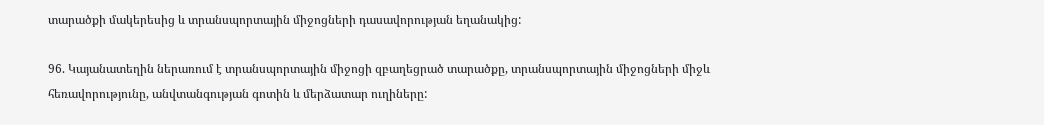տարածքի մակերեսից և տրանսպորտային միջոցների դասավորության եղանակից:

96. Կայանատեղին ներառում է տրանսպորտային միջոցի զբաղեցրած տարածքը, տրանսպորտային միջոցների միջև հեռավորությունը, անվտանգության գոտին և մերձատար ուղիները: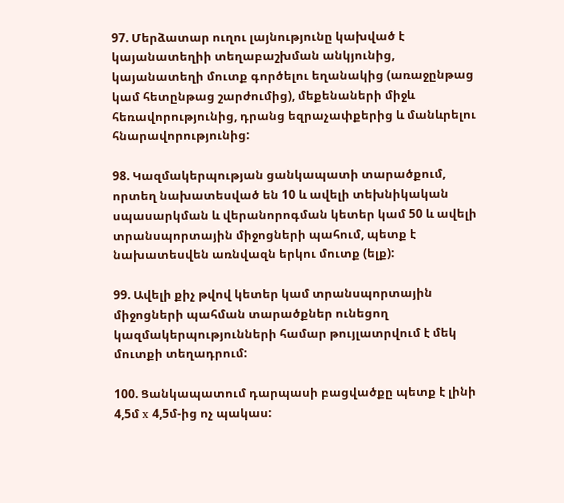97. Մերձատար ուղու լայնությունը կախված է կայանատեղիի տեղաբաշխման անկյունից, կայանատեղի մուտք գործելու եղանակից (առաջընթաց կամ հետընթաց շարժումից), մեքենաների միջև հեռավորությունից, դրանց եզրաչափքերից և մանևրելու հնարավորությունից:

98. Կազմակերպության ցանկապատի տարածքում, որտեղ նախատեսված են 10 և ավելի տեխնիկական սպասարկման և վերանորոգման կետեր կամ 50 և ավելի տրանսպորտային միջոցների պահում, պետք է նախատեսվեն առնվազն երկու մուտք (ելք):

99. Ավելի քիչ թվով կետեր կամ տրանսպորտային միջոցների պահման տարածքներ ունեցող կազմակերպությունների համար թույլատրվում է մեկ մուտքի տեղադրում:

100. Ցանկապատում դարպասի բացվածքը պետք է լինի 4,5մ x 4,5մ-ից ոչ պակաս: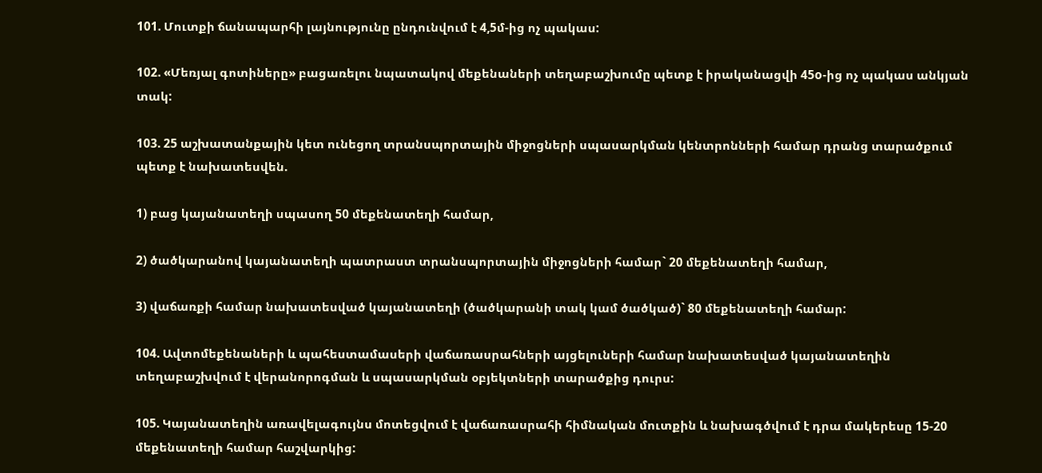101. Մուտքի ճանապարհի լայնությունը ընդունվում է 4,5մ-ից ոչ պակաս:

102. «Մեռյալ գոտիները» բացառելու նպատակով մեքենաների տեղաբաշխումը պետք է իրականացվի 45o-ից ոչ պակաս անկյան տակ:

103. 25 աշխատանքային կետ ունեցող տրանսպորտային միջոցների սպասարկման կենտրոնների համար դրանց տարածքում պետք է նախատեսվեն.

1) բաց կայանատեղի սպասող 50 մեքենատեղի համար,

2) ծածկարանով կայանատեղի պատրաստ տրանսպորտային միջոցների համար` 20 մեքենատեղի համար,

3) վաճառքի համար նախատեսված կայանատեղի (ծածկարանի տակ կամ ծածկած)` 80 մեքենատեղի համար:

104. Ավտոմեքենաների և պահեստամասերի վաճառասրահների այցելուների համար նախատեսված կայանատեղին տեղաբաշխվում է վերանորոգման և սպասարկման օբյեկտների տարածքից դուրս:

105. Կայանատեղին առավելագույնս մոտեցվում է վաճառասրահի հիմնական մուտքին և նախագծվում է դրա մակերեսը 15-20 մեքենատեղի համար հաշվարկից: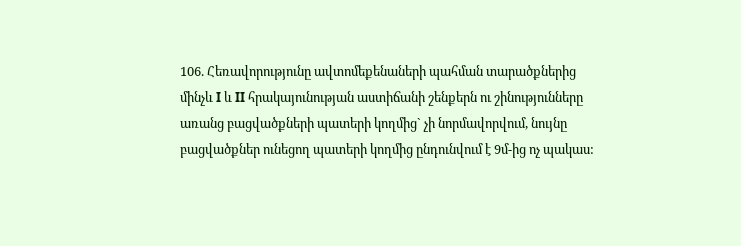106. Հեռավորությունը ավտոմեքենաների պահման տարածքներից մինչև I և II հրակայունության աստիճանի շենքերն ու շինությունները առանց բացվածքների պատերի կողմից` չի նորմավորվում, նույնը բացվածքներ ունեցող պատերի կողմից ընդունվում է 9մ-ից ոչ պակաս: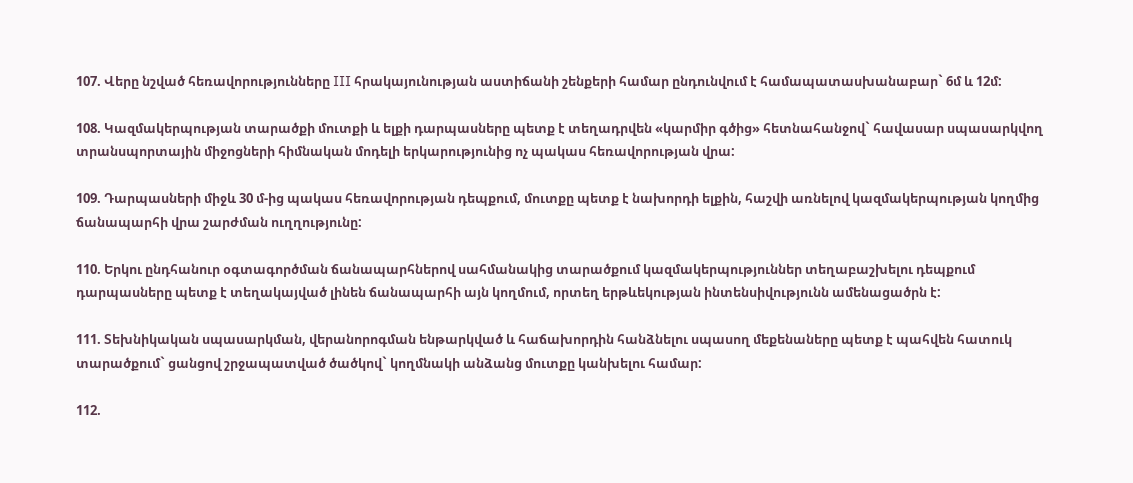107. Վերը նշված հեռավորությունները III հրակայունության աստիճանի շենքերի համար ընդունվում է համապատասխանաբար` 6մ և 12մ:

108. Կազմակերպության տարածքի մուտքի և ելքի դարպասները պետք է տեղադրվեն «կարմիր գծից» հետնահանջով` հավասար սպասարկվող տրանսպորտային միջոցների հիմնական մոդելի երկարությունից ոչ պակաս հեռավորության վրա:

109. Դարպասների միջև 30 մ-ից պակաս հեռավորության դեպքում, մուտքը պետք է նախորդի ելքին, հաշվի առնելով կազմակերպության կողմից ճանապարհի վրա շարժման ուղղությունը:

110. Երկու ընդհանուր օգտագործման ճանապարհներով սահմանակից տարածքում կազմակերպություններ տեղաբաշխելու դեպքում դարպասները պետք է տեղակայված լինեն ճանապարհի այն կողմում, որտեղ երթևեկության ինտենսիվությունն ամենացածրն է:

111. Տեխնիկական սպասարկման, վերանորոգման ենթարկված և հաճախորդին հանձնելու սպասող մեքենաները պետք է պահվեն հատուկ տարածքում` ցանցով շրջապատված ծածկով` կողմնակի անձանց մուտքը կանխելու համար:

112.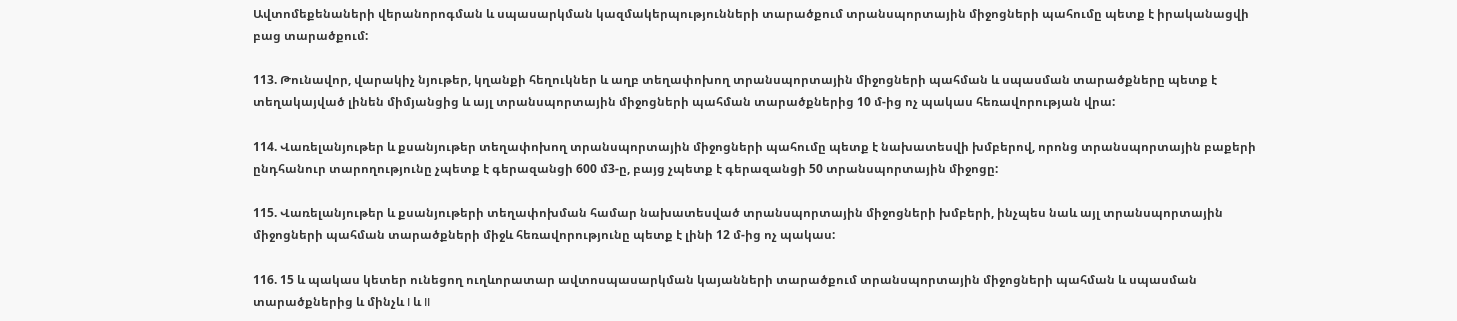Ավտոմեքենաների վերանորոգման և սպասարկման կազմակերպությունների տարածքում տրանսպորտային միջոցների պահումը պետք է իրականացվի բաց տարածքում:

113. Թունավոր, վարակիչ նյութեր, կղանքի հեղուկներ և աղբ տեղափոխող տրանսպորտային միջոցների պահման և սպասման տարածքները պետք է տեղակայված լինեն միմյանցից և այլ տրանսպորտային միջոցների պահման տարածքներից 10 մ-ից ոչ պակաս հեռավորության վրա:

114. Վառելանյութեր և քսանյութեր տեղափոխող տրանսպորտային միջոցների պահումը պետք է նախատեսվի խմբերով, որոնց տրանսպորտային բաքերի ընդհանուր տարողությունը չպետք է գերազանցի 600 մ3-ը, բայց չպետք է գերազանցի 50 տրանսպորտային միջոցը:

115. Վառելանյութեր և քսանյութերի տեղափոխման համար նախատեսված տրանսպորտային միջոցների խմբերի, ինչպես նաև այլ տրանսպորտային միջոցների պահման տարածքների միջև հեռավորությունը պետք է լինի 12 մ-ից ոչ պակաս:

116. 15 և պակաս կետեր ունեցող ուղևորատար ավտոսպասարկման կայանների տարածքում տրանսպորտային միջոցների պահման և սպասման տարածքներից և մինչև I և II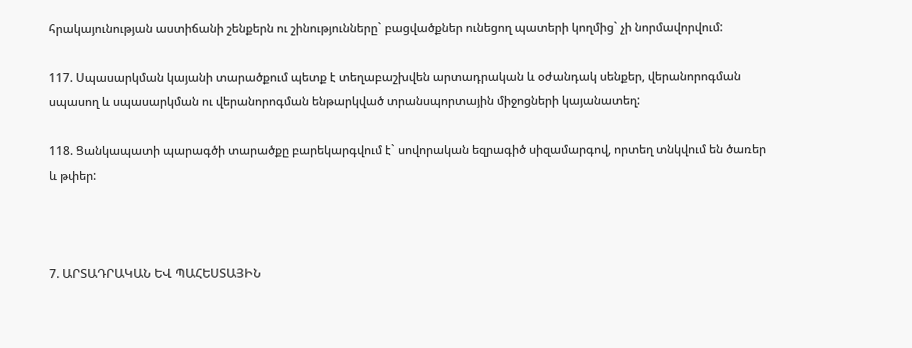հրակայունության աստիճանի շենքերն ու շինությունները` բացվածքներ ունեցող պատերի կողմից` չի նորմավորվում:

117. Սպասարկման կայանի տարածքում պետք է տեղաբաշխվեն արտադրական և օժանդակ սենքեր, վերանորոգման սպասող և սպասարկման ու վերանորոգման ենթարկված տրանսպորտային միջոցների կայանատեղ:

118. Ցանկապատի պարագծի տարածքը բարեկարգվում է` սովորական եզրագիծ սիզամարգով, որտեղ տնկվում են ծառեր և թփեր:



7. ԱՐՏԱԴՐԱԿԱՆ ԵՎ ՊԱՀԵՍՏԱՅԻՆ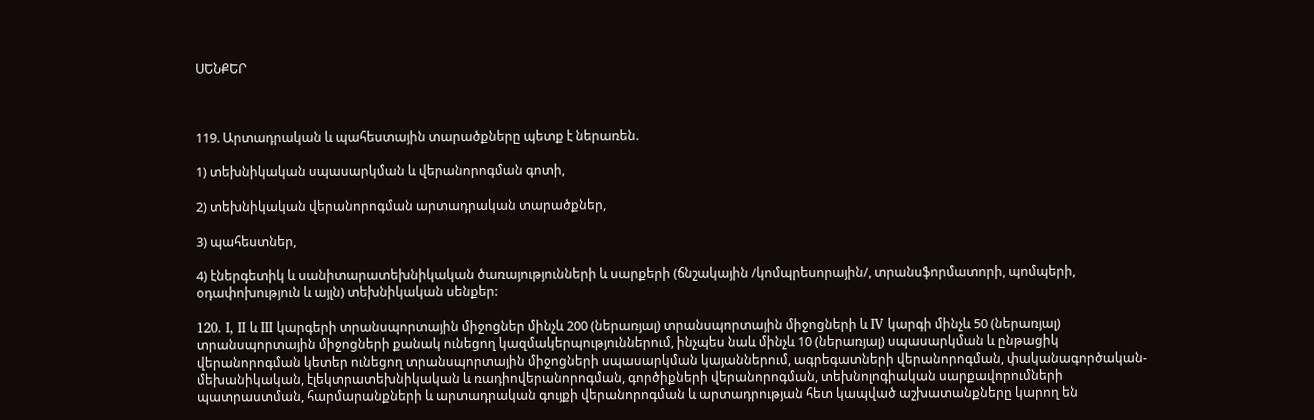ՍԵՆՔԵՐ



119. Արտադրական և պահեստային տարածքները պետք է ներառեն.

1) տեխնիկական սպասարկման և վերանորոգման գոտի,

2) տեխնիկական վերանորոգման արտադրական տարածքներ,

3) պահեստներ,

4) էներգետիկ և սանիտարատեխնիկական ծառայությունների և սարքերի (ճնշակային /կոմպրեսորային/, տրանսֆորմատորի, պոմպերի, օդափոխություն և այլն) տեխնիկական սենքեր:

120. I, II և III կարգերի տրանսպորտային միջոցներ մինչև 200 (ներառյալ) տրանսպորտային միջոցների և IV կարգի մինչև 50 (ներառյալ) տրանսպորտային միջոցների քանակ ունեցող կազմակերպություններում, ինչպես նաև մինչև 10 (ներառյալ) սպասարկման և ընթացիկ վերանորոգման կետեր ունեցող տրանսպորտային միջոցների սպասարկման կայաններում, ագրեգատների վերանորոգման, փականագործական-մեխանիկական, էլեկտրատեխնիկական և ռադիովերանորոգման, գործիքների վերանորոգման, տեխնոլոգիական սարքավորումների պատրաստման, հարմարանքների և արտադրական գույքի վերանորոգման և արտադրության հետ կապված աշխատանքները կարող են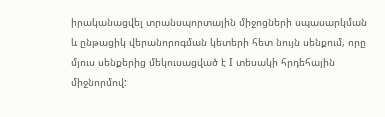իրականացվել տրանսպորտային միջոցների սպասարկման և ընթացիկ վերանորոգման կետերի հետ նույն սենքում, որը մյուս սենքերից մեկուսացված է I տեսակի հրդեհային միջնորմով: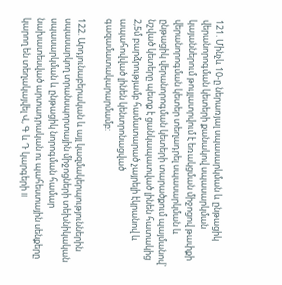121. Մինչև 10-ը ներառյալ սպասարկման և ընթացիկ վերանորոգման կետերի քանակով սպասարկման կայաններում թույլատրվում է եռակցման միջոցով թափքի վերանորոգման կետեր տեղադրել սպասարկման և ընթացիկ վերանորոգման կետերի տարածքում պայմանով` նշված կետերը պետք է ցանկապատված լինեն հատակից 2,5մ բարձրությամբ համատարած չայրելի էկրանով և ապահովված լինեն կենտրոնացված գազամատակարարմամբ:

122. Արդյունաբերական և այլ կազմակերպություններին սպասարկող տրանսպորտային միջոցների տեխնիկական սպասարկման և ընթացիկ նորոգման համար նախատեսված արտադրական ու պահեստային սենքերը կարող են տեղակայվել Վ, Գ և Դ կարգերի II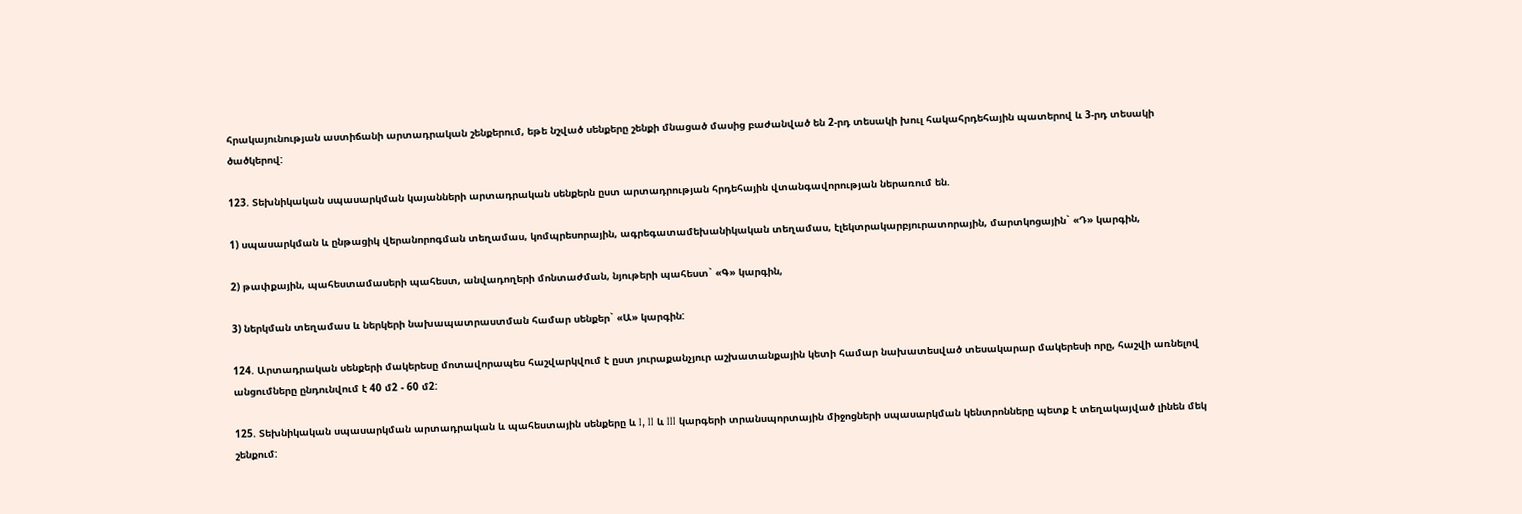հրակայունության աստիճանի արտադրական շենքերում, եթե նշված սենքերը շենքի մնացած մասից բաժանված են 2-րդ տեսակի խուլ հակահրդեհային պատերով և 3-րդ տեսակի ծածկերով:

123. Տեխնիկական սպասարկման կայանների արտադրական սենքերն ըստ արտադրության հրդեհային վտանգավորության ներառում են.

1) սպասարկման և ընթացիկ վերանորոգման տեղամաս, կոմպրեսորային, ագրեգատամեխանիկական տեղամաս, էլեկտրակարբյուրատորային, մարտկոցային` «Դ» կարգին,

2) թափքային, պահեստամասերի պահեստ, անվադողերի մոնտաժման, նյութերի պահեստ` «Գ» կարգին,

3) ներկման տեղամաս և ներկերի նախապատրաստման համար սենքեր` «Ա» կարգին:

124. Արտադրական սենքերի մակերեսը մոտավորապես հաշվարկվում է ըստ յուրաքանչյուր աշխատանքային կետի համար նախատեսված տեսակարար մակերեսի որը, հաշվի առնելով անցումները ընդունվում է 40 մ2 - 60 մ2:

125. Տեխնիկական սպասարկման արտադրական և պահեստային սենքերը և I, II և III կարգերի տրանսպորտային միջոցների սպասարկման կենտրոնները պետք է տեղակայված լինեն մեկ շենքում: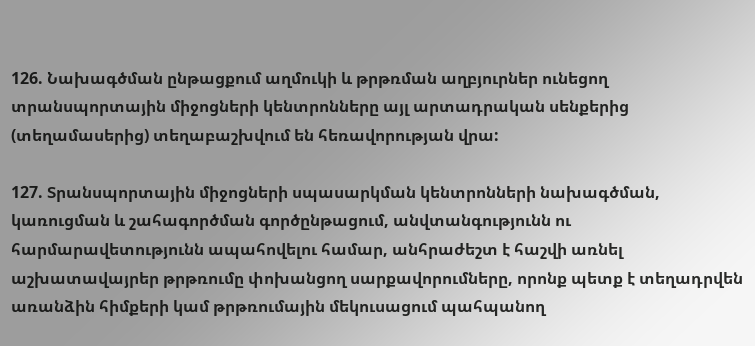126. Նախագծման ընթացքում աղմուկի և թրթռման աղբյուրներ ունեցող տրանսպորտային միջոցների կենտրոնները այլ արտադրական սենքերից (տեղամասերից) տեղաբաշխվում են հեռավորության վրա:

127. Տրանսպորտային միջոցների սպասարկման կենտրոնների նախագծման, կառուցման և շահագործման գործընթացում, անվտանգությունն ու հարմարավետությունն ապահովելու համար, անհրաժեշտ է հաշվի առնել աշխատավայրեր թրթռումը փոխանցող սարքավորումները, որոնք պետք է տեղադրվեն առանձին հիմքերի կամ թրթռումային մեկուսացում պահպանող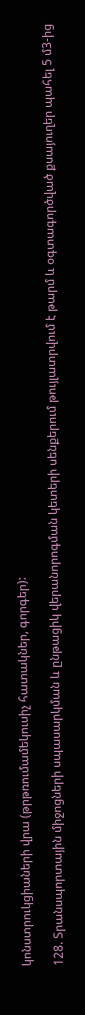կոնստրուկցիաների վրա (թրթռումամեկուսիչ հատակներ, գորգեր):

128. Տրանսպորտային միջոցների սպասարկման և ընթացիկ վերանորոգման կետերի սենքերում թույլատրվում է թարմ և օգտագործված քսայուղեր պահել 5 մ3-ից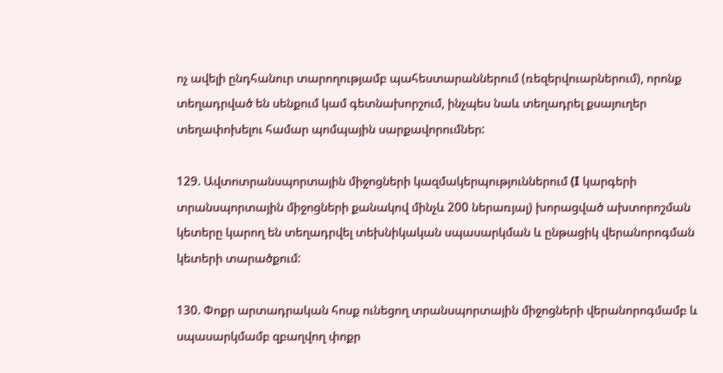ոչ ավելի ընդհանուր տարողությամբ պահեստարաններում (ռեզերվուարներում), որոնք տեղադրված են սենքում կամ գետնախորշում, ինչպես նաև տեղադրել քսայուղեր տեղափոխելու համար պոմպային սարքավորումներ:

129. Ավտոտրանսպորտային միջոցների կազմակերպություններում (I կարգերի տրանսպորտային միջոցների քանակով մինչև 200 ներառյալ) խորացված ախտորոշման կետերը կարող են տեղադրվել տեխնիկական սպասարկման և ընթացիկ վերանորոգման կետերի տարածքում:

130. Փոքր արտադրական հոսք ունեցող տրանսպորտային միջոցների վերանորոգմամբ և սպասարկմամբ զբաղվող փոքր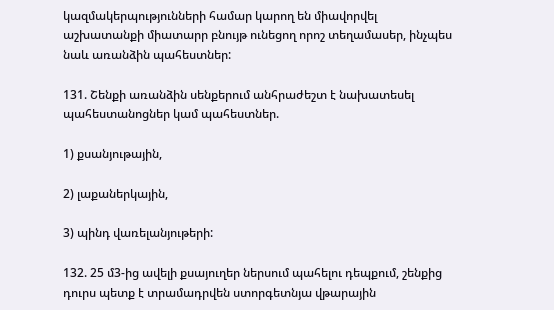կազմակերպությունների համար կարող են միավորվել աշխատանքի միատարր բնույթ ունեցող որոշ տեղամասեր, ինչպես նաև առանձին պահեստներ:

131. Շենքի առանձին սենքերում անհրաժեշտ է նախատեսել պահեստանոցներ կամ պահեստներ.

1) քսանյութային,

2) լաքաներկային,

3) պինդ վառելանյութերի:

132. 25 մ3-ից ավելի քսայուղեր ներսում պահելու դեպքում, շենքից դուրս պետք է տրամադրվեն ստորգետնյա վթարային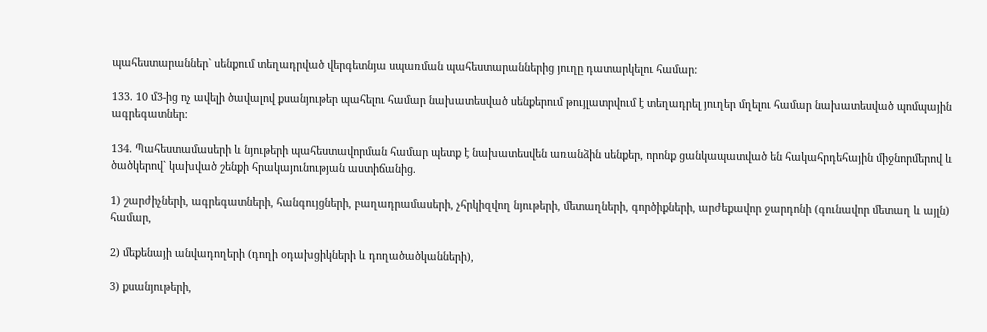պահեստարաններ` սենքում տեղադրված վերգետնյա սպառման պահեստարաններից յուղը դատարկելու համար:

133. 10 մ3-ից ոչ ավելի ծավալով քսանյութեր պահելու համար նախատեսված սենքերում թույլատրվում է տեղադրել յուղեր մղելու համար նախատեսված պոմպային ագրեգատներ:

134. Պահեստամասերի և նյութերի պահեստավորման համար պետք է նախատեսվեն առանձին սենքեր, որոնք ցանկապատված են հակահրդեհային միջնորմերով և ծածկերով` կախված շենքի հրակայունության աստիճանից.

1) շարժիչների, ագրեգատների, հանգույցների, բաղադրամասերի, չհրկիզվող նյութերի, մետաղների, գործիքների, արժեքավոր ջարդոնի (գունավոր մետաղ և այլն) համար,

2) մեքենայի անվադողերի (դողի օդախցիկների և դողածածկանների),

3) քսանյութերի,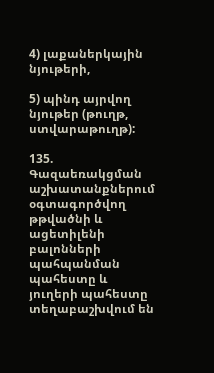4) լաքաներկային նյութերի,

5) պինդ այրվող նյութեր (թուղթ, ստվարաթուղթ):

135. Գազաեռակցման աշխատանքներում օգտագործվող թթվածնի և ացետիլենի բալոնների պահպանման պահեստը և յուղերի պահեստը տեղաբաշխվում են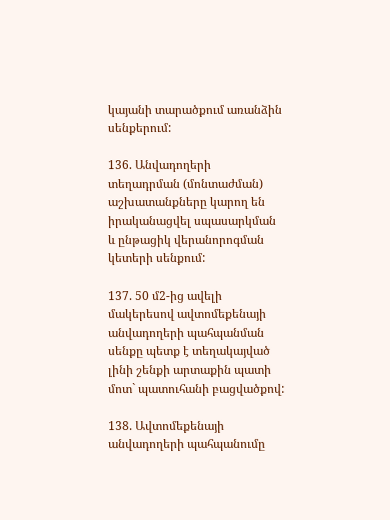կայանի տարածքում առանձին սենքերում:

136. Անվադողերի տեղադրման (մոնտաժման) աշխատանքները կարող են իրականացվել սպասարկման և ընթացիկ վերանորոգման կետերի սենքում:

137. 50 մ2-ից ավելի մակերեսով ավտոմեքենայի անվադողերի պահպանման սենքը պետք է տեղակայված լինի շենքի արտաքին պատի մոտ` պատուհանի բացվածքով:

138. Ավտոմեքենայի անվադողերի պահպանումը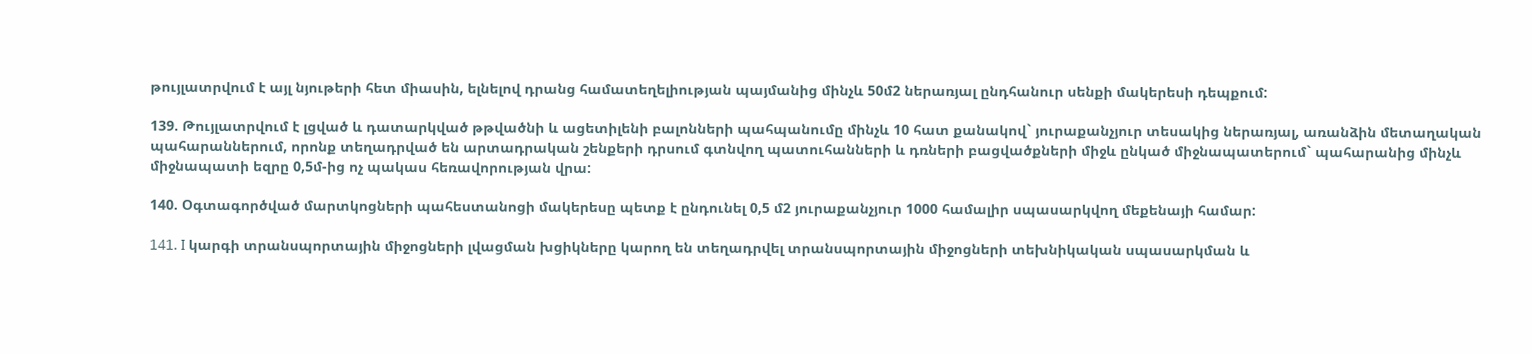թույլատրվում է այլ նյութերի հետ միասին, ելնելով դրանց համատեղելիության պայմանից մինչև 50մ2 ներառյալ ընդհանուր սենքի մակերեսի դեպքում:

139. Թույլատրվում է լցված և դատարկված թթվածնի և ացետիլենի բալոնների պահպանումը մինչև 10 հատ քանակով` յուրաքանչյուր տեսակից ներառյալ, առանձին մետաղական պահարաններում, որոնք տեղադրված են արտադրական շենքերի դրսում գտնվող պատուհանների և դռների բացվածքների միջև ընկած միջնապատերում` պահարանից մինչև միջնապատի եզրը 0,5մ-ից ոչ պակաս հեռավորության վրա:

140. Օգտագործված մարտկոցների պահեստանոցի մակերեսը պետք է ընդունել 0,5 մ2 յուրաքանչյուր 1000 համալիր սպասարկվող մեքենայի համար:

141. I կարգի տրանսպորտային միջոցների լվացման խցիկները կարող են տեղադրվել տրանսպորտային միջոցների տեխնիկական սպասարկման և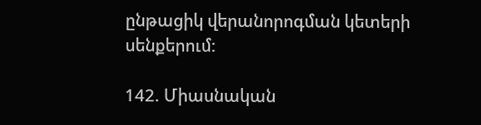ընթացիկ վերանորոգման կետերի սենքերում:

142. Միասնական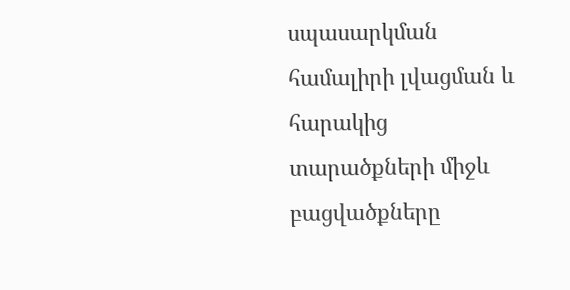սպասարկման համալիրի լվացման և հարակից տարածքների միջև բացվածքները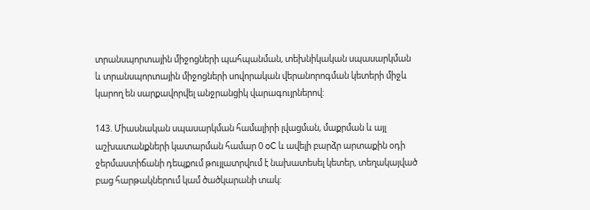տրանսպորտային միջոցների պահպանման, տեխնիկական սպասարկման և տրանսպորտային միջոցների սովորական վերանորոգման կետերի միջև կարող են սարքավորվել անջրանցիկ վարագույրներով:

143. Միասնական սպասարկման համալիրի լվացման, մաքրման և այլ աշխատանքների կատարման համար 0 oC և ավելի բարձր արտաքին օդի ջերմաստիճանի դեպքում թույլատրվում է նախատեսել կետեր, տեղակայված բաց հարթակներում կամ ծածկարանի տակ: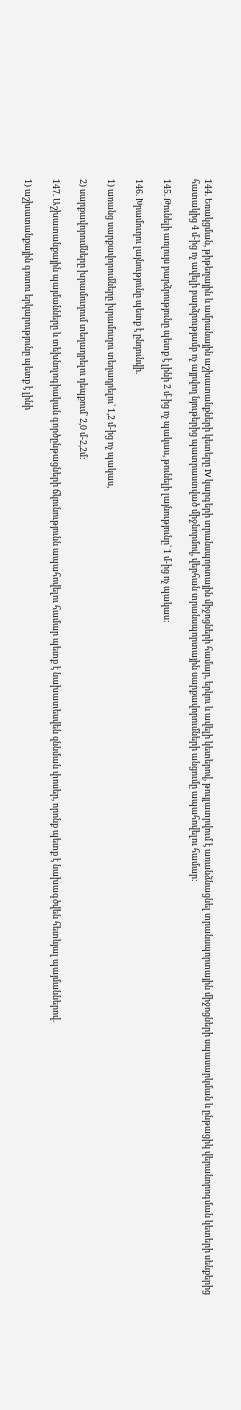144. Եռակցման, թիթեղային և ամրանային աշխատանքների կետերը IV կարգերի տրանսպորտային միջոցների համար, երկու և ավելի կետերով, թույլատրվում է առանձնացնել տրանսպորտային միջոցների սպասարկման և ընթացիկ վերանորոգման կետերի սենքերից հատակից 4 մ-ից ոչ ավելի բարձրությամբ ոչ այրվող նյութերից պատրաստված միջնորմով, վերհան տրանսպորտային սարքավորումների անցումը ապահովելու համար:

145. Թունելի առլույս բարձրությունը պետք է լինի 2 մ-ից ոչ պակաս, թունելի լայնությունը` 1 մ-ից ոչ պակաս:

146. Խրամուղու լայնությունը պետք է ընդունվի.

1) առանց սարքավորումները խրամուղու տեղադրելու` 1,2 մ-ից ոչ պակաս,

2) սարքավորումները խրամուղում տեղադրելու դեպքում` 2,0 մ-2,2մ:

147. Աշխատանքային պայմանները և տեխնոլոգիական գործընթացների ճկունությունն ապահովելու համար պետք է նախատեսվեն զննման փոսեր, որոնք պետք է նախագծվեն հետևյալ պայմաններով.

1) աշխատանքային գոտու երկարությունը պետք է լինի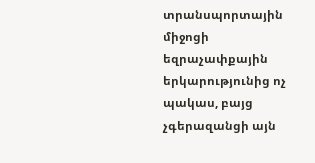տրանսպորտային միջոցի եզրաչափքային երկարությունից ոչ պակաս, բայց չգերազանցի այն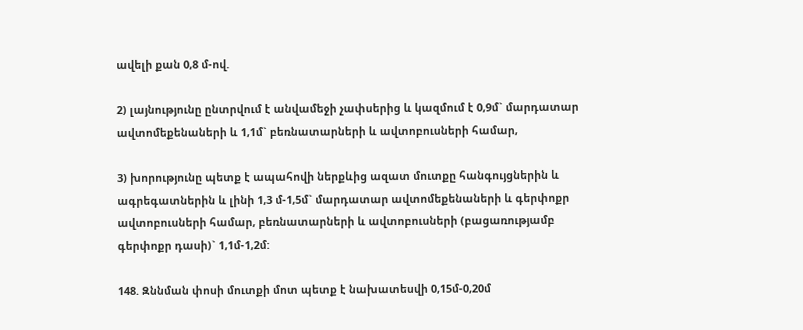ավելի քան 0,8 մ-ով.

2) լայնությունը ընտրվում է անվամեջի չափսերից և կազմում է 0,9մ` մարդատար ավտոմեքենաների և 1,1մ` բեռնատարների և ավտոբուսների համար,

3) խորությունը պետք է ապահովի ներքևից ազատ մուտքը հանգույցներին և ագրեգատներին և լինի 1,3 մ-1,5մ` մարդատար ավտոմեքենաների և գերփոքր ավտոբուսների համար, բեռնատարների և ավտոբուսների (բացառությամբ գերփոքր դասի)` 1,1մ-1,2մ:

148. Զննման փոսի մուտքի մոտ պետք է նախատեսվի 0,15մ-0,20մ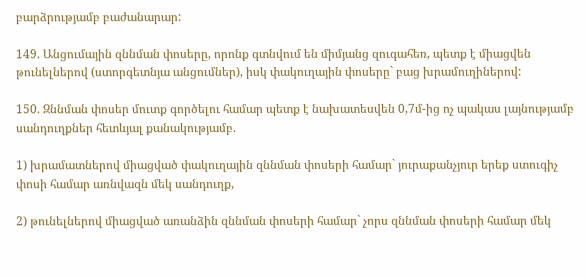բարձրությամբ բաժանարար:

149. Անցումային զննման փոսերը, որոնք գտնվում են միմյանց զուգահեռ, պետք է միացվեն թունելներով (ստորգետնյա անցումներ), իսկ փակուղային փոսերը` բաց խրամուղիներով:

150. Զննման փոսեր մուտք գործելու համար պետք է նախատեսվեն 0,7մ-ից ոչ պակաս լայնությամբ սանդուղքներ հետևյալ քանակությամբ.

1) խրամատներով միացված փակուղային զննման փոսերի համար` յուրաքանչյուր երեք ստուգիչ փոսի համար առնվազն մեկ սանդուղք,

2) թունելներով միացված առանձին զննման փոսերի համար` չորս զննման փոսերի համար մեկ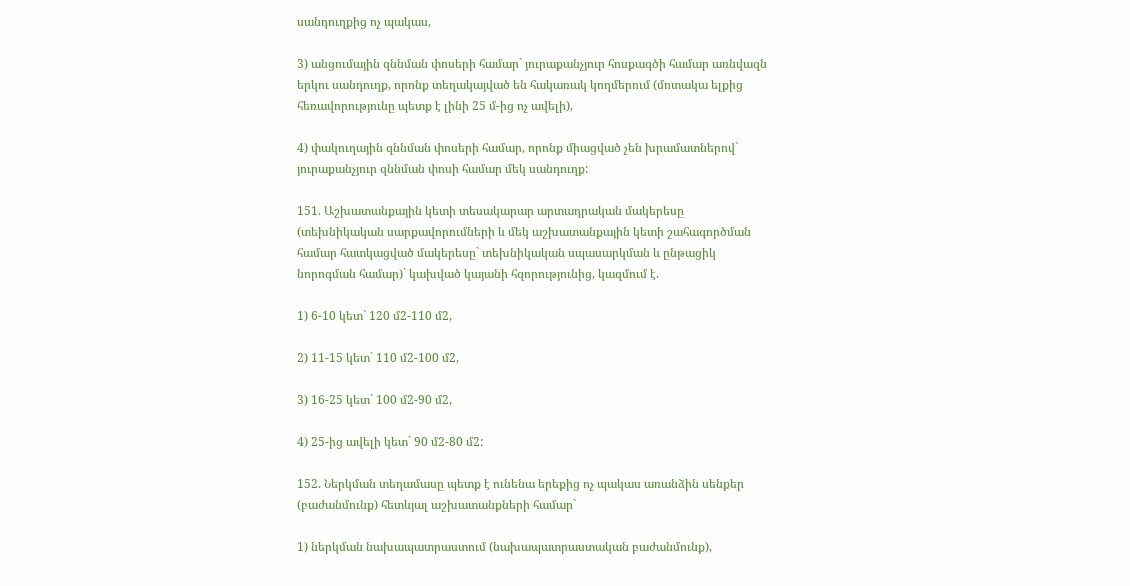սանդուղքից ոչ պակաս,

3) անցումային զննման փոսերի համար` յուրաքանչյուր հոսքագծի համար առնվազն երկու սանդուղք, որոնք տեղակայված են հակառակ կողմերում (մոտակա ելքից հեռավորությունը պետք է լինի 25 մ-ից ոչ ավելի),

4) փակուղային զննման փոսերի համար, որոնք միացված չեն խրամատներով` յուրաքանչյուր զննման փոսի համար մեկ սանդուղք:

151. Աշխատանքային կետի տեսակարար արտադրական մակերեսը (տեխնիկական սարքավորումների և մեկ աշխատանքային կետի շահագործման համար հատկացված մակերեսը` տեխնիկական սպասարկման և ընթացիկ նորոգման համար)` կախված կայանի հզորությունից, կազմում է.

1) 6-10 կետ` 120 մ2-110 մ2,

2) 11-15 կետ` 110 մ2-100 մ2,

3) 16-25 կետ` 100 մ2-90 մ2,

4) 25-ից ավելի կետ` 90 մ2-80 մ2:

152. Ներկման տեղամասը պետք է ունենա երեքից ոչ պակաս առանձին սենքեր (բաժանմունք) հետևյալ աշխատանքների համար`

1) ներկման նախապատրաստում (նախապատրաստական բաժանմունք),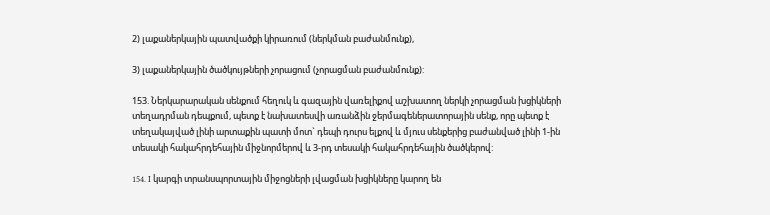2) լաքաներկային պատվածքի կիրառում (ներկման բաժանմունք),

3) լաքաներկային ծածկույթների չորացում (չորացման բաժանմունք):

153. Ներկարարական սենքում հեղուկ և գազային վառելիքով աշխատող ներկի չորացման խցիկների տեղադրման դեպքում, պետք է նախատեսվի առանձին ջերմագեներատորային սենք, որը պետք է տեղակայված լինի արտաքին պատի մոտ` դեպի դուրս ելքով և մյուս սենքերից բաժանված լինի 1-ին տեսակի հակահրդեհային միջնորմերով և 3-րդ տեսակի հակահրդեհային ծածկերով:

154. I կարգի տրանսպորտային միջոցների լվացման խցիկները կարող են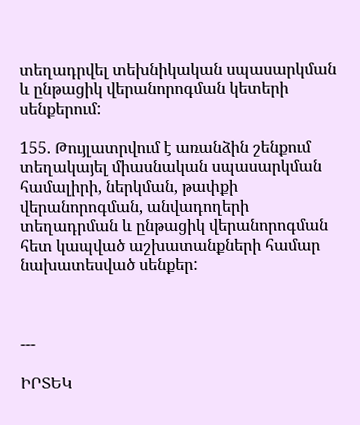տեղադրվել տեխնիկական սպասարկման և ընթացիկ վերանորոգման կետերի սենքերում:

155. Թույլատրվում է առանձին շենքում տեղակայել միասնական սպասարկման համալիրի, ներկման, թափքի վերանորոգման, անվադողերի տեղադրման և ընթացիկ վերանորոգման հետ կապված աշխատանքների համար նախատեսված սենքեր:



---

ԻՐՏԵԿ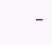-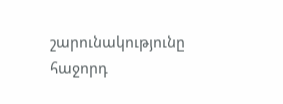շարունակությունը հաջորդ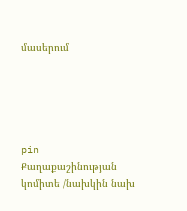մասերում





pin
Քաղաքաշինության կոմիտե /նախկին նախ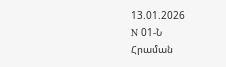13.01.2026
N 01-Ն
Հրաման